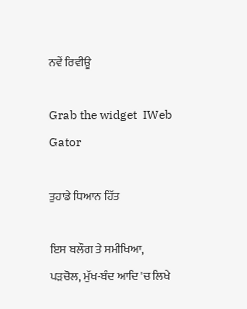ਨਵੇਂ ਰਿਵੀਊ

Grab the widget  IWeb Gator

ਤੁਹਾਡੇ ਧਿਆਨ ਹਿੱਤ

ਇਸ ਬਲੌਗ ਤੇ ਸਮੀਖਿਆ, ਪੜਚੋਲ, ਮੁੱਖ-ਬੰਦ ਆਦਿ 'ਚ ਲਿਖੇ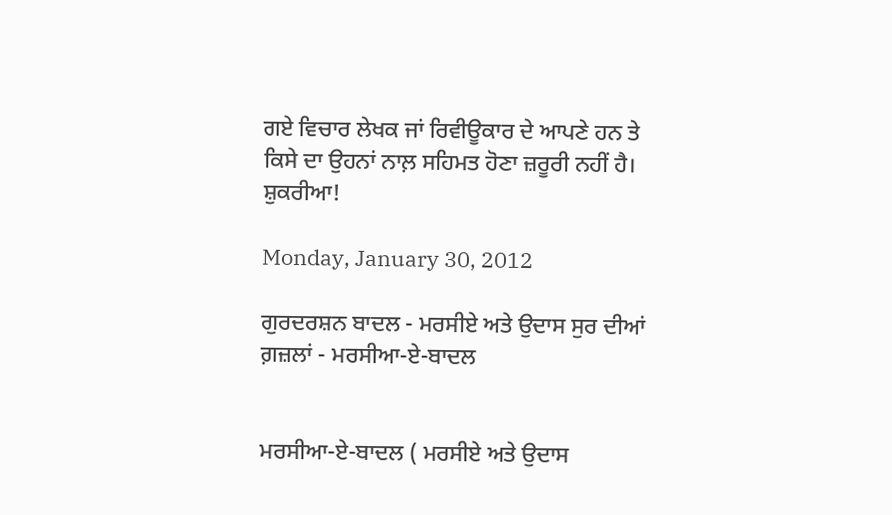ਗਏ ਵਿਚਾਰ ਲੇਖਕ ਜਾਂ ਰਿਵੀਊਕਾਰ ਦੇ ਆਪਣੇ ਹਨ ਤੇ ਕਿਸੇ ਦਾ ਉਹਨਾਂ ਨਾਲ਼ ਸਹਿਮਤ ਹੋਣਾ ਜ਼ਰੂਰੀ ਨਹੀਂ ਹੈ। ਸ਼ੁਕਰੀਆ!

Monday, January 30, 2012

ਗੁਰਦਰਸ਼ਨ ਬਾਦਲ - ਮਰਸੀਏ ਅਤੇ ਉਦਾਸ ਸੁਰ ਦੀਆਂ ਗ਼ਜ਼ਲਾਂ - ਮਰਸੀਆ-ਏ-ਬਾਦਲ


ਮਰਸੀਆ-ਏ-ਬਾਦਲ ( ਮਰਸੀਏ ਅਤੇ ਉਦਾਸ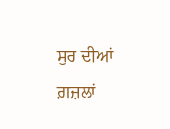ਸੁਰ ਦੀਆਂ ਗ਼ਜ਼ਲਾਂ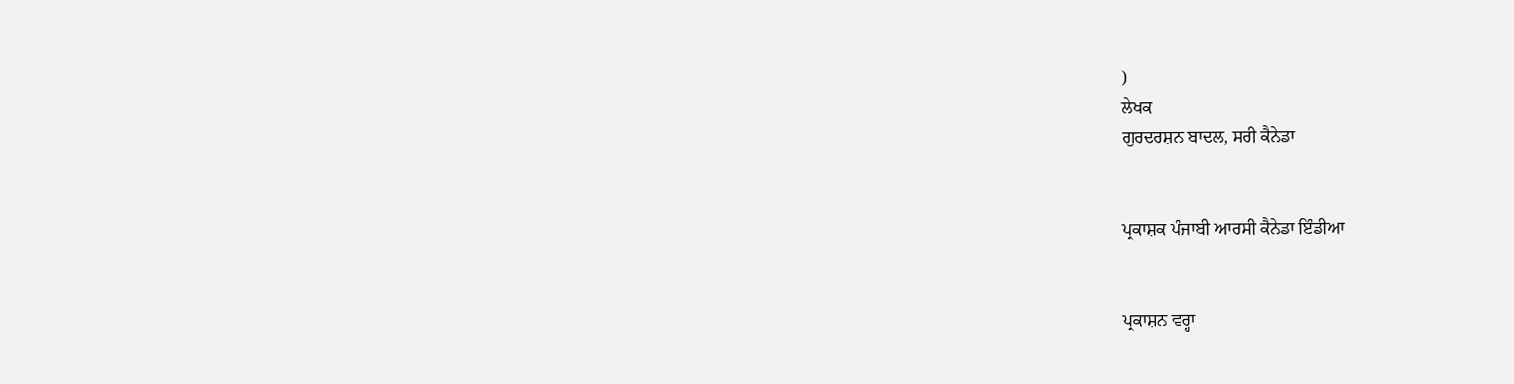)
ਲੇਖਕ
ਗੁਰਦਰਸ਼ਨ ਬਾਦਲ, ਸਰੀ ਕੈਨੇਡਾ


ਪ੍ਰਕਾਸ਼ਕ ਪੰਜਾਬੀ ਆਰਸੀ ਕੈਨੇਡਾ ਇੰਡੀਆ


ਪ੍ਰਕਾਸ਼ਨ ਵਰ੍ਹਾ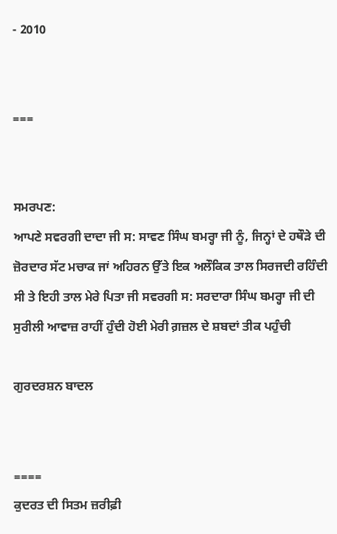- 2010


===


ਸਮਰਪਣ:
ਆਪਣੇ ਸਵਰਗੀ ਦਾਦਾ ਜੀ ਸ: ਸਾਵਣ ਸਿੰਘ ਬਮਰ੍ਹਾ ਜੀ ਨੂੰ, ਜਿਨ੍ਹਾਂ ਦੇ ਹਥੌੜੇ ਦੀ ਜ਼ੋਰਦਾਰ ਸੱਟ ਮਚਾਕ ਜਾਂ ਅਹਿਰਨ ਉੱਤੇ ਇਕ ਅਲੌਕਿਕ ਤਾਲ ਸਿਰਜਦੀ ਰਹਿੰਦੀ ਸੀ ਤੇ ਇਹੀ ਤਾਲ ਮੇਰੇ ਪਿਤਾ ਜੀ ਸਵਰਗੀ ਸ: ਸਰਦਾਰਾ ਸਿੰਘ ਬਮਰ੍ਹਾ ਜੀ ਦੀ ਸੁਰੀਲੀ ਆਵਾਜ਼ ਰਾਹੀਂ ਹੁੰਦੀ ਹੋਈ ਮੇਰੀ ਗ਼ਜ਼ਲ ਦੇ ਸ਼ਬਦਾਂ ਤੀਕ ਪਹੁੰਚੀ

ਗੁਰਦਰਸ਼ਨ ਬਾਦਲ


====
ਕੁਦਰਤ ਦੀ ਸਿਤਮ ਜ਼ਰੀਫ਼ੀ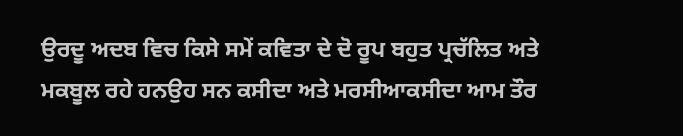ਉਰਦੂ ਅਦਬ ਵਿਚ ਕਿਸੇ ਸਮੇਂ ਕਵਿਤਾ ਦੇ ਦੋ ਰੂਪ ਬਹੁਤ ਪ੍ਰਚੱਲਿਤ ਅਤੇ ਮਕਬੂਲ ਰਹੇ ਹਨਉਹ ਸਨ ਕਸੀਦਾ ਅਤੇ ਮਰਸੀਆਕਸੀਦਾ ਆਮ ਤੌਰ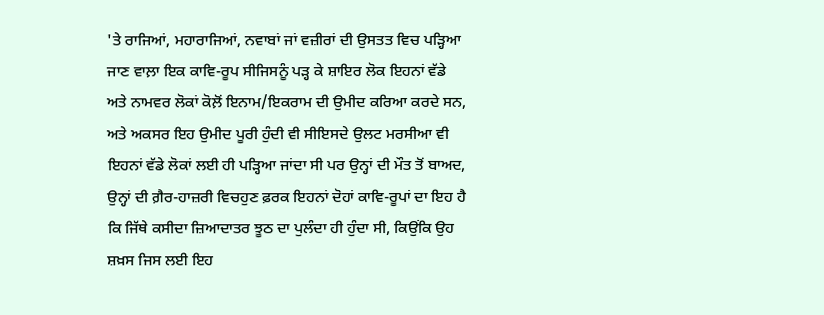'ਤੇ ਰਾਜਿਆਂ, ਮਹਾਰਾਜਿਆਂ, ਨਵਾਬਾਂ ਜਾਂ ਵਜ਼ੀਰਾਂ ਦੀ ਉਸਤਤ ਵਿਚ ਪੜ੍ਹਿਆ ਜਾਣ ਵਾਲ਼ਾ ਇਕ ਕਾਵਿ-ਰੂਪ ਸੀਜਿਸਨੂੰ ਪੜ੍ਹ ਕੇ ਸ਼ਾਇਰ ਲੋਕ ਇਹਨਾਂ ਵੱਡੇ ਅਤੇ ਨਾਮਵਰ ਲੋਕਾਂ ਕੋਲ਼ੋਂ ਇਨਾਮ/ਇਕਰਾਮ ਦੀ ਉਮੀਦ ਕਰਿਆ ਕਰਦੇ ਸਨ, ਅਤੇ ਅਕਸਰ ਇਹ ਉਮੀਦ ਪੂਰੀ ਹੁੰਦੀ ਵੀ ਸੀਇਸਦੇ ਉਲਟ ਮਰਸੀਆ ਵੀ ਇਹਨਾਂ ਵੱਡੇ ਲੋਕਾਂ ਲਈ ਹੀ ਪੜ੍ਹਿਆ ਜਾਂਦਾ ਸੀ ਪਰ ਉਨ੍ਹਾਂ ਦੀ ਮੌਤ ਤੋਂ ਬਾਅਦ, ਉਨ੍ਹਾਂ ਦੀ ਗ਼ੈਰ-ਹਾਜ਼ਰੀ ਵਿਚਹੁਣ ਫ਼ਰਕ ਇਹਨਾਂ ਦੋਹਾਂ ਕਾਵਿ-ਰੂਪਾਂ ਦਾ ਇਹ ਹੈ ਕਿ ਜਿੱਥੇ ਕਸੀਦਾ ਜ਼ਿਆਦਾਤਰ ਝੂਠ ਦਾ ਪੁਲੰਦਾ ਹੀ ਹੁੰਦਾ ਸੀ, ਕਿਉਂਕਿ ਉਹ ਸ਼ਖ਼ਸ ਜਿਸ ਲਈ ਇਹ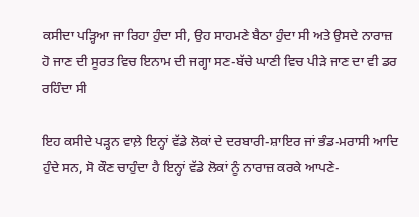ਕਸੀਦਾ ਪੜ੍ਹਿਆ ਜਾ ਰਿਹਾ ਹੁੰਦਾ ਸੀ, ਉਹ ਸਾਹਮਣੇ ਬੈਠਾ ਹੁੰਦਾ ਸੀ ਅਤੇ ਉਸਦੇ ਨਾਰਾਜ਼ ਹੋ ਜਾਣ ਦੀ ਸੂਰਤ ਵਿਚ ਇਨਾਮ ਦੀ ਜਗ੍ਹਾ ਸਣ-ਬੱਚੇ ਘਾਣੀ ਵਿਚ ਪੀੜੇ ਜਾਣ ਦਾ ਵੀ ਡਰ ਰਹਿੰਦਾ ਸੀ

ਇਹ ਕਸੀਦੇ ਪੜ੍ਹਨ ਵਾਲ਼ੇ ਇਨ੍ਹਾਂ ਵੱਡੇ ਲੋਕਾਂ ਦੇ ਦਰਬਾਰੀ-ਸ਼ਾਇਰ ਜਾਂ ਭੰਡ-ਮਰਾਸੀ ਆਦਿ ਹੁੰਦੇ ਸਨ, ਸੋ ਕੌਣ ਚਾਹੁੰਦਾ ਹੈ ਇਨ੍ਹਾਂ ਵੱਡੇ ਲੋਕਾਂ ਨੂੰ ਨਾਰਾਜ਼ ਕਰਕੇ ਆਪਣੇ-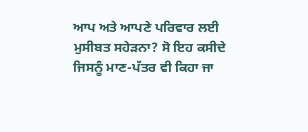ਆਪ ਅਤੇ ਆਪਣੇ ਪਰਿਵਾਰ ਲਈ ਮੁਸੀਬਤ ਸਹੇੜਨਾ? ਸੋ ਇਹ ਕਸੀਦੇ ਜਿਸਨੂੰ ਮਾਣ-ਪੱਤਰ ਵੀ ਕਿਹਾ ਜਾ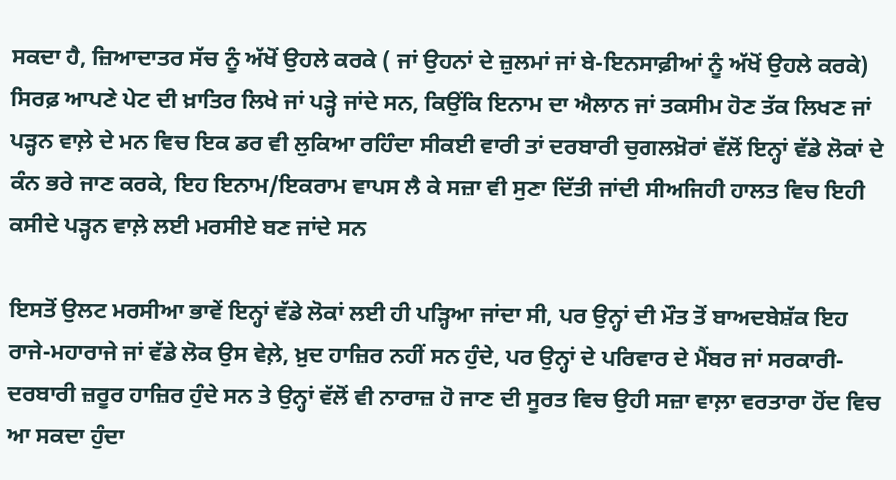ਸਕਦਾ ਹੈ, ਜ਼ਿਆਦਾਤਰ ਸੱਚ ਨੂੰ ਅੱਖੋਂ ਉਹਲੇ ਕਰਕੇ ( ਜਾਂ ਉਹਨਾਂ ਦੇ ਜ਼ੁਲਮਾਂ ਜਾਂ ਬੇ-ਇਨਸਾਫ਼ੀਆਂ ਨੂੰ ਅੱਖੋਂ ਉਹਲੇ ਕਰਕੇ) ਸਿਰਫ਼ ਆਪਣੇ ਪੇਟ ਦੀ ਖ਼ਾਤਿਰ ਲਿਖੇ ਜਾਂ ਪੜ੍ਹੇ ਜਾਂਦੇ ਸਨ, ਕਿਉਂਕਿ ਇਨਾਮ ਦਾ ਐਲਾਨ ਜਾਂ ਤਕਸੀਮ ਹੋਣ ਤੱਕ ਲਿਖਣ ਜਾਂ ਪੜ੍ਹਨ ਵਾਲ਼ੇ ਦੇ ਮਨ ਵਿਚ ਇਕ ਡਰ ਵੀ ਲੁਕਿਆ ਰਹਿੰਦਾ ਸੀਕਈ ਵਾਰੀ ਤਾਂ ਦਰਬਾਰੀ ਚੁਗਲਖ਼ੋਰਾਂ ਵੱਲੋਂ ਇਨ੍ਹਾਂ ਵੱਡੇ ਲੋਕਾਂ ਦੇ ਕੰਨ ਭਰੇ ਜਾਣ ਕਰਕੇ, ਇਹ ਇਨਾਮ/ਇਕਰਾਮ ਵਾਪਸ ਲੈ ਕੇ ਸਜ਼ਾ ਵੀ ਸੁਣਾ ਦਿੱਤੀ ਜਾਂਦੀ ਸੀਅਜਿਹੀ ਹਾਲਤ ਵਿਚ ਇਹੀ ਕਸੀਦੇ ਪੜ੍ਹਨ ਵਾਲ਼ੇ ਲਈ ਮਰਸੀਏ ਬਣ ਜਾਂਦੇ ਸਨ

ਇਸਤੋਂ ਉਲਟ ਮਰਸੀਆ ਭਾਵੇਂ ਇਨ੍ਹਾਂ ਵੱਡੇ ਲੋਕਾਂ ਲਈ ਹੀ ਪੜ੍ਹਿਆ ਜਾਂਦਾ ਸੀ, ਪਰ ਉਨ੍ਹਾਂ ਦੀ ਮੌਤ ਤੋਂ ਬਾਅਦਬੇਸ਼ੱਕ ਇਹ ਰਾਜੇ-ਮਹਾਰਾਜੇ ਜਾਂ ਵੱਡੇ ਲੋਕ ਉਸ ਵੇਲ਼ੇ, ਖ਼ੁਦ ਹਾਜ਼ਿਰ ਨਹੀਂ ਸਨ ਹੁੰਦੇ, ਪਰ ਉਨ੍ਹਾਂ ਦੇ ਪਰਿਵਾਰ ਦੇ ਮੈਂਬਰ ਜਾਂ ਸਰਕਾਰੀ-ਦਰਬਾਰੀ ਜ਼ਰੂਰ ਹਾਜ਼ਿਰ ਹੁੰਦੇ ਸਨ ਤੇ ਉਨ੍ਹਾਂ ਵੱਲੋਂ ਵੀ ਨਾਰਾਜ਼ ਹੋ ਜਾਣ ਦੀ ਸੂਰਤ ਵਿਚ ਉਹੀ ਸਜ਼ਾ ਵਾਲ਼ਾ ਵਰਤਾਰਾ ਹੋਂਦ ਵਿਚ ਆ ਸਕਦਾ ਹੁੰਦਾ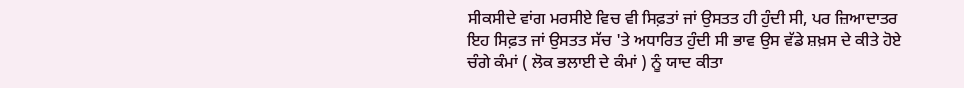ਸੀਕਸੀਦੇ ਵਾਂਗ ਮਰਸੀਏ ਵਿਚ ਵੀ ਸਿਫ਼ਤਾਂ ਜਾਂ ਉਸਤਤ ਹੀ ਹੁੰਦੀ ਸੀ, ਪਰ ਜ਼ਿਆਦਾਤਰ ਇਹ ਸਿਫ਼ਤ ਜਾਂ ਉਸਤਤ ਸੱਚ 'ਤੇ ਅਧਾਰਿਤ ਹੁੰਦੀ ਸੀ ਭਾਵ ਉਸ ਵੱਡੇ ਸ਼ਖ਼ਸ ਦੇ ਕੀਤੇ ਹੋਏ ਚੰਗੇ ਕੰਮਾਂ ( ਲੋਕ ਭਲਾਈ ਦੇ ਕੰਮਾਂ ) ਨੂੰ ਯਾਦ ਕੀਤਾ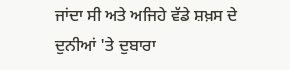ਜਾਂਦਾ ਸੀ ਅਤੇ ਅਜਿਹੇ ਵੱਡੇ ਸ਼ਖ਼ਸ ਦੇ ਦੁਨੀਆਂ 'ਤੇ ਦੁਬਾਰਾ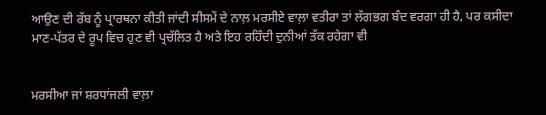ਆਉਣ ਦੀ ਰੱਬ ਨੂੰ ਪ੍ਰਾਰਥਨਾ ਕੀਤੀ ਜਾਂਦੀ ਸੀਸਮੇਂ ਦੇ ਨਾਲ਼ ਮਰਸੀਏ ਵਾਲ਼ਾ ਵਤੀਰਾ ਤਾਂ ਲੱਗਭਗ ਬੰਦ ਵਰਗਾ ਹੀ ਹੈ, ਪਰ ਕਸੀਦਾ ਮਾਣ-ਪੱਤਰ ਦੇ ਰੂਪ ਵਿਚ ਹੁਣ ਵੀ ਪ੍ਰਚੱਲਿਤ ਹੈ ਅਤੇ ਇਹ ਰਹਿੰਦੀ ਦੁਨੀਆਂ ਤੱਕ ਰਹੇਗਾ ਵੀ


ਮਰਸੀਆ ਜਾਂ ਸ਼ਰਧਾਂਜਲੀ ਵਾਲ਼ਾ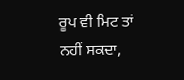ਰੂਪ ਵੀ ਮਿਟ ਤਾਂ ਨਹੀਂ ਸਕਦਾ,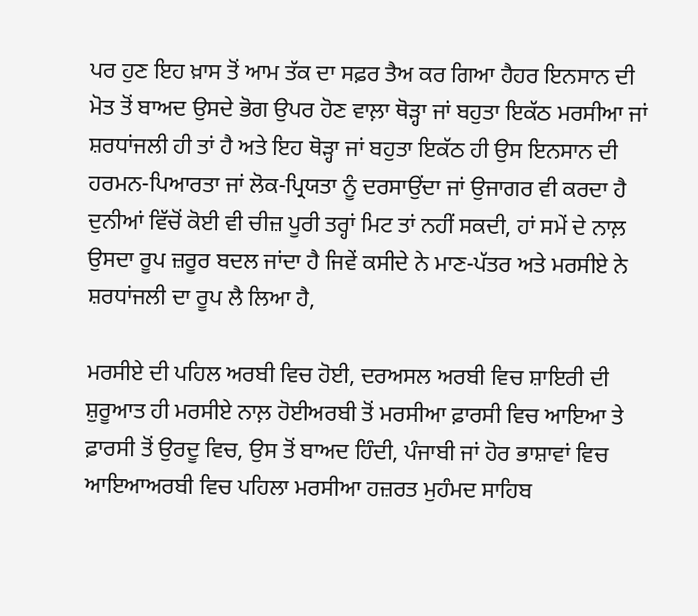ਪਰ ਹੁਣ ਇਹ ਖ਼ਾਸ ਤੋਂ ਆਮ ਤੱਕ ਦਾ ਸਫ਼ਰ ਤੈਅ ਕਰ ਗਿਆ ਹੈਹਰ ਇਨਸਾਨ ਦੀ ਮੋਤ ਤੋਂ ਬਾਅਦ ਉਸਦੇ ਭੋਗ ਉਪਰ ਹੋਣ ਵਾਲ਼ਾ ਥੋੜ੍ਹਾ ਜਾਂ ਬਹੁਤਾ ਇਕੱਠ ਮਰਸੀਆ ਜਾਂ ਸ਼ਰਧਾਂਜਲੀ ਹੀ ਤਾਂ ਹੈ ਅਤੇ ਇਹ ਥੋੜ੍ਹਾ ਜਾਂ ਬਹੁਤਾ ਇਕੱਠ ਹੀ ਉਸ ਇਨਸਾਨ ਦੀ ਹਰਮਨ-ਪਿਆਰਤਾ ਜਾਂ ਲੋਕ-ਪ੍ਰਿਯਤਾ ਨੂੰ ਦਰਸਾਉਂਦਾ ਜਾਂ ਉਜਾਗਰ ਵੀ ਕਰਦਾ ਹੈ ਦੁਨੀਆਂ ਵਿੱਚੋਂ ਕੋਈ ਵੀ ਚੀਜ਼ ਪੂਰੀ ਤਰ੍ਹਾਂ ਮਿਟ ਤਾਂ ਨਹੀਂ ਸਕਦੀ, ਹਾਂ ਸਮੇਂ ਦੇ ਨਾਲ਼ ਉਸਦਾ ਰੂਪ ਜ਼ਰੂਰ ਬਦਲ ਜਾਂਦਾ ਹੈ ਜਿਵੇਂ ਕਸੀਦੇ ਨੇ ਮਾਣ-ਪੱਤਰ ਅਤੇ ਮਰਸੀਏ ਨੇ ਸ਼ਰਧਾਂਜਲੀ ਦਾ ਰੂਪ ਲੈ ਲਿਆ ਹੈ,

ਮਰਸੀਏ ਦੀ ਪਹਿਲ ਅਰਬੀ ਵਿਚ ਹੋਈ, ਦਰਅਸਲ ਅਰਬੀ ਵਿਚ ਸ਼ਾਇਰੀ ਦੀ ਸ਼ੁਰੂਆਤ ਹੀ ਮਰਸੀਏ ਨਾਲ਼ ਹੋਈਅਰਬੀ ਤੋਂ ਮਰਸੀਆ ਫ਼ਾਰਸੀ ਵਿਚ ਆਇਆ ਤੇ ਫ਼ਾਰਸੀ ਤੋਂ ਉਰਦੂ ਵਿਚ, ਉਸ ਤੋਂ ਬਾਅਦ ਹਿੰਦੀ, ਪੰਜਾਬੀ ਜਾਂ ਹੋਰ ਭਾਸ਼ਾਵਾਂ ਵਿਚ ਆਇਆਅਰਬੀ ਵਿਚ ਪਹਿਲਾ ਮਰਸੀਆ ਹਜ਼ਰਤ ਮੁਹੰਮਦ ਸਾਹਿਬ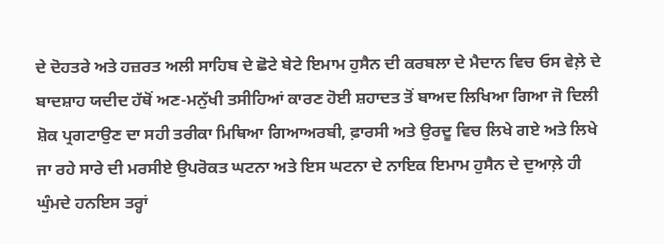ਦੇ ਦੋਹਤਰੇ ਅਤੇ ਹਜ਼ਰਤ ਅਲੀ ਸਾਹਿਬ ਦੇ ਛੋਟੇ ਬੇਟੇ ਇਮਾਮ ਹੁਸੈਨ ਦੀ ਕਰਬਲਾ ਦੇ ਮੈਦਾਨ ਵਿਚ ਓਸ ਵੇਲ਼ੇ ਦੇ ਬਾਦਸ਼ਾਹ ਯਦੀਦ ਹੱਥੋਂ ਅਣ-ਮਨੁੱਖੀ ਤਸੀਹਿਆਂ ਕਾਰਣ ਹੋਈ ਸ਼ਹਾਦਤ ਤੋਂ ਬਾਅਦ ਲਿਖਿਆ ਗਿਆ ਜੋ ਦਿਲੀ ਸ਼ੋਕ ਪ੍ਰਗਟਾਉਣ ਦਾ ਸਹੀ ਤਰੀਕਾ ਮਿਥਿਆ ਗਿਆਅਰਬੀ, ਫ਼ਾਰਸੀ ਅਤੇ ਉਰਦੂ ਵਿਚ ਲਿਖੇ ਗਏ ਅਤੇ ਲਿਖੇ ਜਾ ਰਹੇ ਸਾਰੇ ਦੀ ਮਰਸੀਏ ਉਪਰੋਕਤ ਘਟਨਾ ਅਤੇ ਇਸ ਘਟਨਾ ਦੇ ਨਾਇਕ ਇਮਾਮ ਹੁਸੈਨ ਦੇ ਦੁਆਲ਼ੇ ਹੀ ਘੁੰਮਦੇ ਹਨਇਸ ਤਰ੍ਹਾਂ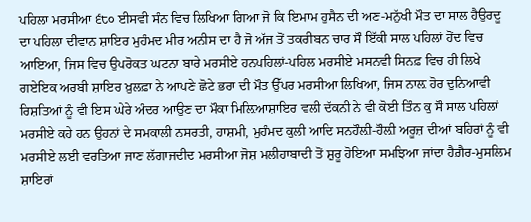ਪਹਿਲਾ ਮਰਸੀਆ ੬੮੦ ਈਸਵੀ ਸੰਨ ਵਿਚ ਲਿਖਿਆ ਗਿਆ ਜੋ ਕਿ ਇਮਾਮ ਹੁਸੈਨ ਦੀ ਅਣ-ਮਨੁੱਖੀ ਮੌਤ ਦਾ ਸਾਲ ਹੈਉਰਦੂ ਦਾ ਪਹਿਲਾ ਦੀਵਾਨ ਸ਼ਾਇਰ ਮੁਹੰਮਦ ਮੀਰ ਅਨੀਸ ਦਾ ਹੈ ਜੋ ਅੱਜ ਤੋਂ ਤਕਰੀਬਨ ਚਾਰ ਸੌ ਇੱਕੀ ਸਾਲ ਪਹਿਲਾਂ ਹੋਂਦ ਵਿਚ ਆਇਆ, ਜਿਸ ਵਿਚ ਉਪਰੋਕਤ ਘਟਨਾ ਬਾਰੇ ਮਰਸੀਏ ਹਨਪਹਿਲਾਂ-ਪਹਿਲ ਮਰਸੀਏ ਮਸਨਵੀ ਸਿਨਫ਼ ਵਿਚ ਹੀ ਲਿਖੇ ਗਏਇਕ ਅਰਬੀ ਸ਼ਾਇਰ ਖ਼ੁਲਫ਼ਾ ਨੇ ਆਪਣੇ ਛੋਟੇ ਭਰਾ ਦੀ ਮੌਤ ਉੱਪਰ ਮਰਸੀਆ ਲਿਖਿਆ, ਜਿਸ ਨਾਲ਼ ਹੋਰ ਦੁਨਿਆਵੀ ਰਿਸ਼ਤਿਆਂ ਨੂੰ ਵੀ ਇਸ ਘੇਰੇ ਅੰਦਰ ਆਉਣ ਦਾ ਮੌਕਾ ਮਿਲ਼ਿਆਸ਼ਾਇਰ ਵਲੀ ਦੱਕਨੀ ਨੇ ਵੀ ਕੋਈ ਤਿੰਨ ਕੁ ਸੌ ਸਾਲ ਪਹਿਲਾਂ ਮਰਸੀਏ ਕਹੇ ਹਨ ਉਹਨਾਂ ਦੇ ਸਮਕਾਲੀ ਨਸਰਤੀ, ਹਾਸ਼ਮੀ, ਮੁਹੰਮਦ ਕੁਲੀ ਆਦਿ ਸਨਹੌਲ਼ੀ-ਹੌਲ਼ੀ ਅਰੂਜ਼ ਦੀਆਂ ਬਹਿਰਾਂ ਨੂੰ ਵੀ ਮਰਸੀਏ ਲਈ ਵਰਤਿਆ ਜਾਣ ਲੱਗਾਜਦੀਦ ਮਰਸੀਆ ਜੋਸ਼ ਮਲੀਹਾਬਾਦੀ ਤੋਂ ਸ਼ੁਰੂ ਹੋਇਆ ਸਮਝਿਆ ਜਾਂਦਾ ਹੈਗ਼ੈਰ-ਮੁਸਲਿਮ ਸ਼ਾਇਰਾਂ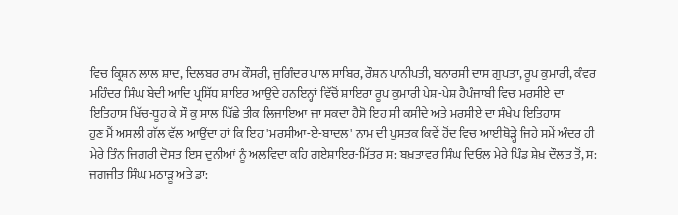ਵਿਚ ਕ੍ਰਿਸ਼ਨ ਲਾਲ ਸ਼ਾਦ, ਦਿਲਬਰ ਰਾਮ ਕੌਸਰੀ, ਜੁਗਿੰਦਰ ਪਾਲ ਸਾਬਿਰ, ਰੌਸ਼ਨ ਪਾਨੀਪਤੀ, ਬਨਾਰਸੀ ਦਾਸ ਗੁਪਤਾ, ਰੂਪ ਕੁਮਾਰੀ, ਕੰਵਰ ਮਹਿੰਦਰ ਸਿੰਘ ਬੇਦੀ ਆਦਿ ਪ੍ਰਸਿੱਧ ਸ਼ਾਇਰ ਆਉਂਦੇ ਹਨਇਨ੍ਹਾਂ ਵਿੱਚੋਂ ਸ਼ਾਇਰਾ ਰੂਪ ਕੁਮਾਰੀ ਪੇਸ਼-ਪੇਸ਼ ਹੈਪੰਜਾਬੀ ਵਿਚ ਮਰਸੀਏ ਦਾ ਇਤਿਹਾਸ ਖਿੱਚ-ਧੂਹ ਕੇ ਸੌ ਕੁ ਸਾਲ ਪਿੱਛੇ ਤੀਕ ਲਿਜਾਇਆ ਜਾ ਸਕਦਾ ਹੈਸੋ ਇਹ ਸੀ ਕਸੀਦੇ ਅਤੇ ਮਰਸੀਏ ਦਾ ਸੰਖੇਪ ਇਤਿਹਾਸ
ਹੁਣ ਮੈਂ ਅਸਲੀ ਗੱਲ ਵੱਲ ਆਉਂਦਾ ਹਾਂ ਕਿ ਇਹ 'ਮਰਸੀਆ-ਏ-ਬਾਦਲ' ਨਾਮ ਦੀ ਪੁਸਤਕ ਕਿਵੇਂ ਹੋਂਦ ਵਿਚ ਆਈਥੋੜ੍ਹੇ ਜਿਹੇ ਸਮੇਂ ਅੰਦਰ ਹੀ ਮੇਰੇ ਤਿੰਨ ਜਿਗਰੀ ਦੋਸਤ ਇਸ ਦੁਨੀਆਂ ਨੂੰ ਅਲਵਿਦਾ ਕਹਿ ਗਏਸ਼ਾਇਰ-ਮਿੱਤਰ ਸ: ਬਖ਼ਤਾਵਰ ਸਿੰਘ ਦਿਓਲ ਮੇਰੇ ਪਿੰਡ ਸ਼ੇਖ਼ ਦੌਲਤ ਤੋਂ, ਸ: ਜਗਜੀਤ ਸਿੰਘ ਮਠਾੜੂ ਅਤੇ ਡਾ: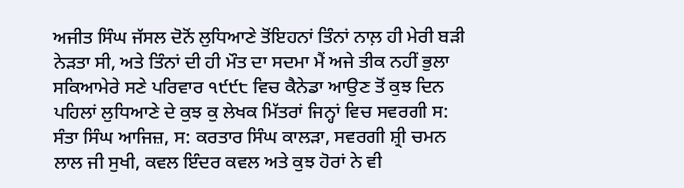ਅਜੀਤ ਸਿੰਘ ਜੱਸਲ ਦੋਨੋਂ ਲੁਧਿਆਣੇ ਤੋਂਇਹਨਾਂ ਤਿੰਨਾਂ ਨਾਲ਼ ਹੀ ਮੇਰੀ ਬੜੀ ਨੇੜਤਾ ਸੀ, ਅਤੇ ਤਿੰਨਾਂ ਦੀ ਹੀ ਮੌਤ ਦਾ ਸਦਮਾ ਮੈਂ ਅਜੇ ਤੀਕ ਨਹੀਂ ਭੁਲਾ ਸਕਿਆਮੇਰੇ ਸਣੇ ਪਰਿਵਾਰ ੧੯੯੮ ਵਿਚ ਕੈਨੇਡਾ ਆਉਣ ਤੋਂ ਕੁਝ ਦਿਨ ਪਹਿਲਾਂ ਲੁਧਿਆਣੇ ਦੇ ਕੁਝ ਕੁ ਲੇਖਕ ਮਿੱਤਰਾਂ ਜਿਨ੍ਹਾਂ ਵਿਚ ਸਵਰਗੀ ਸ: ਸੰਤਾ ਸਿੰਘ ਆਜਿਜ਼, ਸ: ਕਰਤਾਰ ਸਿੰਘ ਕਾਲੜਾ, ਸਵਰਗੀ ਸ਼੍ਰੀ ਚਮਨ ਲਾਲ ਜੀ ਸੁਖੀ, ਕਵਲ ਇੰਦਰ ਕਵਲ ਅਤੇ ਕੁਝ ਹੋਰਾਂ ਨੇ ਵੀ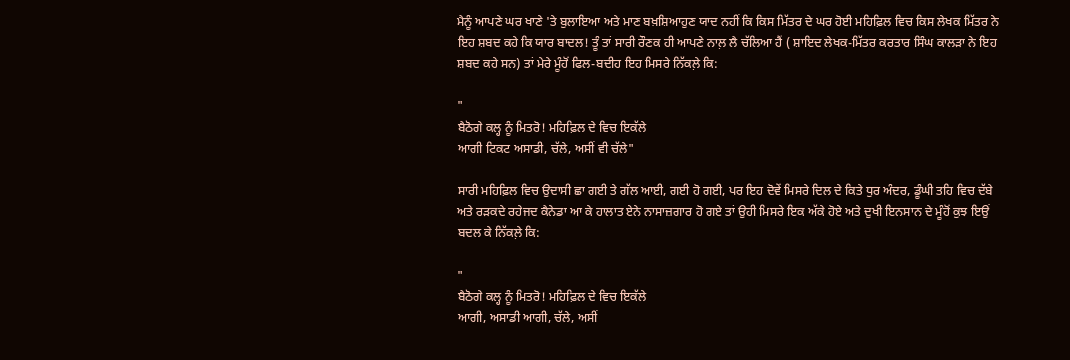ਮੈਨੂੰ ਆਪਣੇ ਘਰ ਖਾਣੇ 'ਤੇ ਬੁਲਾਇਆ ਅਤੇ ਮਾਣ ਬਖ਼ਸ਼ਿਆਹੁਣ ਯਾਦ ਨਹੀਂ ਕਿ ਕਿਸ ਮਿੱਤਰ ਦੇ ਘਰ ਹੋਈ ਮਹਿਫ਼ਿਲ ਵਿਚ ਕਿਸ ਲੇਖਕ ਮਿੱਤਰ ਨੇ ਇਹ ਸ਼ਬਦ ਕਹੇ ਕਿ ਯਾਰ ਬਾਦਲ! ਤੂੰ ਤਾਂ ਸਾਰੀ ਰੌਣਕ ਹੀ ਆਪਣੇ ਨਾਲ਼ ਲੈ ਚੱਲਿਆ ਹੈਂ ( ਸ਼ਾਇਦ ਲੇਖਕ-ਮਿੱਤਰ ਕਰਤਾਰ ਸਿੰਘ ਕਾਲੜਾ ਨੇ ਇਹ ਸ਼ਬਦ ਕਹੇ ਸਨ) ਤਾਂ ਮੇਰੇ ਮੂੰਹੋਂ ਫਿਲ-ਬਦੀਹ ਇਹ ਮਿਸਰੇ ਨਿੱਕਲ਼ੇ ਕਿ:

"
ਬੈਠੋਗੇ ਕਲ੍ਹ ਨੂੰ ਮਿਤਰੋ! ਮਹਿਫ਼ਿਲ ਦੇ ਵਿਚ ਇਕੱਲੇ
ਆਗੀ ਟਿਕਟ ਅਸਾਡੀ, ਚੱਲੇ, ਅਸੀਂ ਵੀ ਚੱਲੇ"

ਸਾਰੀ ਮਹਿਫ਼ਿਲ ਵਿਚ ਉਦਾਸੀ ਛਾ ਗਈ ਤੇ ਗੱਲ ਆਈ, ਗਈ ਹੋ ਗਈ, ਪਰ ਇਹ ਦੋਵੇਂ ਮਿਸਰੇ ਦਿਲ ਦੇ ਕਿਤੇ ਧੁਰ ਅੰਦਰ, ਡੂੰਘੀ ਤਹਿ ਵਿਚ ਦੱਬੇ ਅਤੇ ਰੜਕਦੇ ਰਹੇਜਦ ਕੈਨੇਡਾ ਆ ਕੇ ਹਾਲਾਤ ਏਨੇ ਨਾਸਾਜ਼ਗਾਰ ਹੋ ਗਏ ਤਾਂ ਉਹੀ ਮਿਸਰੇ ਇਕ ਅੱਕੇ ਹੋਏ ਅਤੇ ਦੁਖੀ ਇਨਸਾਨ ਦੇ ਮੂੰਹੋਂ ਕੁਝ ਇਉਂ ਬਦਲ ਕੇ ਨਿੱਕਲ਼ੇ ਕਿ:

"
ਬੈਠੋਗੇ ਕਲ੍ਹ ਨੂੰ ਮਿਤਰੋ! ਮਹਿਫ਼ਿਲ ਦੇ ਵਿਚ ਇਕੱਲੇ
ਆਗੀ, ਅਸਾਡੀ ਆਗੀ, ਚੱਲੇ, ਅਸੀਂ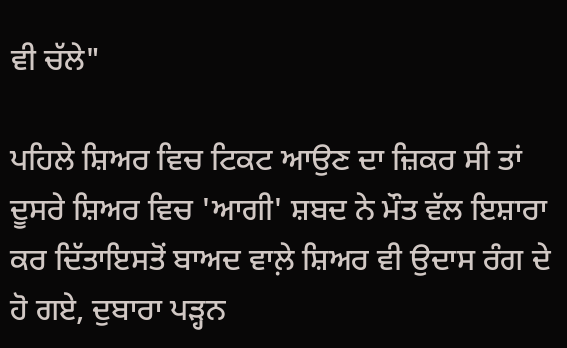ਵੀ ਚੱਲੇ"

ਪਹਿਲੇ ਸ਼ਿਅਰ ਵਿਚ ਟਿਕਟ ਆਉਣ ਦਾ ਜ਼ਿਕਰ ਸੀ ਤਾਂ ਦੂਸਰੇ ਸ਼ਿਅਰ ਵਿਚ 'ਆਗੀ' ਸ਼ਬਦ ਨੇ ਮੌਤ ਵੱਲ ਇਸ਼ਾਰਾ ਕਰ ਦਿੱਤਾਇਸਤੋਂ ਬਾਅਦ ਵਾਲ਼ੇ ਸ਼ਿਅਰ ਵੀ ਉਦਾਸ ਰੰਗ ਦੇ ਹੋ ਗਏ, ਦੁਬਾਰਾ ਪੜ੍ਹਨ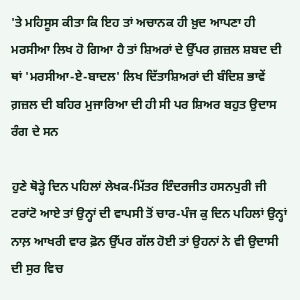'ਤੇ ਮਹਿਸੂਸ ਕੀਤਾ ਕਿ ਇਹ ਤਾਂ ਅਚਾਨਕ ਹੀ ਖ਼ੁਦ ਆਪਣਾ ਹੀ ਮਰਸੀਆ ਲਿਖ ਹੋ ਗਿਆ ਹੈ ਤਾਂ ਸ਼ਿਅਰਾਂ ਦੇ ਉੱਪਰ ਗ਼ਜ਼ਲ ਸ਼ਬਦ ਦੀ ਥਾਂ 'ਮਰਸੀਆ-ਏ-ਬਾਦਲ' ਲਿਖ ਦਿੱਤਾਸ਼ਿਅਰਾਂ ਦੀ ਬੰਦਿਸ਼ ਭਾਵੇਂ ਗ਼ਜ਼ਲ ਦੀ ਬਹਿਰ ਮੁਜਾਰਿਆ ਦੀ ਹੀ ਸੀ ਪਰ ਸ਼ਿਅਰ ਬਹੁਤ ਉਦਾਸ ਰੰਗ ਦੇ ਸਨ

ਹੁਣੇ ਥੋੜ੍ਹੇ ਦਿਨ ਪਹਿਲਾਂ ਲੇਖਕ-ਮਿੱਤਰ ਇੰਦਰਜੀਤ ਹਸਨਪੁਰੀ ਜੀ ਟਰਾਂਟੋ ਆਏ ਤਾਂ ਉਨ੍ਹਾਂ ਦੀ ਵਾਪਸੀ ਤੋਂ ਚਾਰ-ਪੰਜ ਕੁ ਦਿਨ ਪਹਿਲਾਂ ਉਨ੍ਹਾਂ ਨਾਲ਼ ਆਖਰੀ ਵਾਰ ਫ਼ੋਨ ਉੱਪਰ ਗੱਲ ਹੋਈ ਤਾਂ ਉਹਨਾਂ ਨੇ ਵੀ ਉਦਾਸੀ ਦੀ ਸੁਰ ਵਿਚ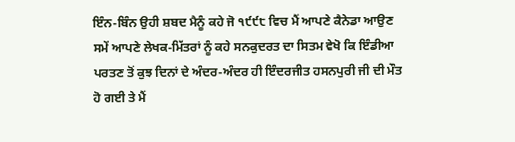ਇੰਨ-ਬਿੰਨ ਉਹੀ ਸ਼ਬਦ ਮੈਨੂੰ ਕਹੇ ਜੋ ੧੯੯੮ ਵਿਚ ਮੈਂ ਆਪਣੇ ਕੈਨੇਡਾ ਆਉਣ ਸਮੇਂ ਆਪਣੇ ਲੇਖਕ-ਮਿੱਤਰਾਂ ਨੂੰ ਕਹੇ ਸਨਕੁਦਰਤ ਦਾ ਸਿਤਮ ਵੇਖੋ ਕਿ ਇੰਡੀਆ ਪਰਤਣ ਤੋਂ ਕੁਝ ਦਿਨਾਂ ਦੇ ਅੰਦਰ-ਅੰਦਰ ਹੀ ਇੰਦਰਜੀਤ ਹਸਨਪੁਰੀ ਜੀ ਦੀ ਮੌਤ ਹੋ ਗਈ ਤੇ ਮੈਂ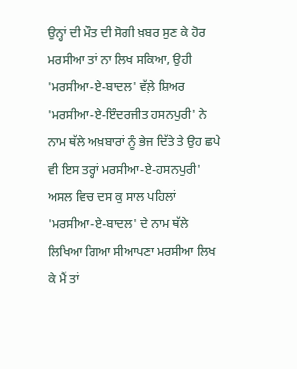ਉਨ੍ਹਾਂ ਦੀ ਮੌਤ ਦੀ ਸੋਗੀ ਖ਼ਬਰ ਸੁਣ ਕੇ ਹੋਰ ਮਰਸੀਆ ਤਾਂ ਨਾ ਲਿਖ ਸਕਿਆ, ਉਹੀ 'ਮਰਸੀਆ-ਏ-ਬਾਦਲ' ਵੱਲ਼ੇ ਸ਼ਿਅਰ 'ਮਰਸੀਆ-ਏ-ਇੰਦਰਜੀਤ ਹਸਨਪੁਰੀ' ਨੇ ਨਾਮ ਥੱਲੇ ਅਖ਼ਬਾਰਾਂ ਨੂੰ ਭੇਜ ਦਿੱਤੇ ਤੇ ਉਹ ਛਪੇ ਵੀ ਇਸ ਤਰ੍ਹਾਂ ਮਰਸੀਆ-ਏ-ਹਸਨਪੁਰੀ' ਅਸਲ ਵਿਚ ਦਸ ਕੁ ਸਾਲ ਪਹਿਲਾਂ 'ਮਰਸੀਆ-ਏ-ਬਾਦਲ' ਦੇ ਨਾਮ ਥੱਲੇ ਲਿਖਿਆ ਗਿਆ ਸੀਆਪਣਾ ਮਰਸੀਆ ਲਿਖ ਕੇ ਮੈਂ ਤਾਂ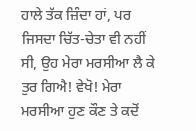ਹਾਲੇ ਤੱਕ ਜ਼ਿੰਦਾ ਹਾਂ, ਪਰ ਜਿਸਦਾ ਚਿੱਤ-ਚੇਤਾ ਵੀ ਨਹੀਂ ਸੀ, ਉਹ ਮੇਰਾ ਮਰਸੀਆ ਲੈ ਕੇ ਤੁਰ ਗਿਐ! ਵੇਖੋ! ਮੇਰਾ ਮਰਸੀਆ ਹੁਣ ਕੌਣ ਤੇ ਕਦੋਂ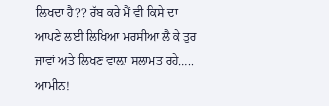ਲਿਖਦਾ ਹੈ?? ਰੱਬ ਕਰੇ ਮੈਂ ਵੀ ਕਿਸੇ ਦਾ ਆਪਣੇ ਲਈ ਲਿਖਿਆ ਮਰਸੀਆ ਲੈ ਕੇ ਤੁਰ ਜਾਵਾਂ ਅਤੇ ਲਿਖਣ ਵਾਲ਼ਾ ਸਲਾਮਤ ਰਹੇ….. ਆਮੀਨ!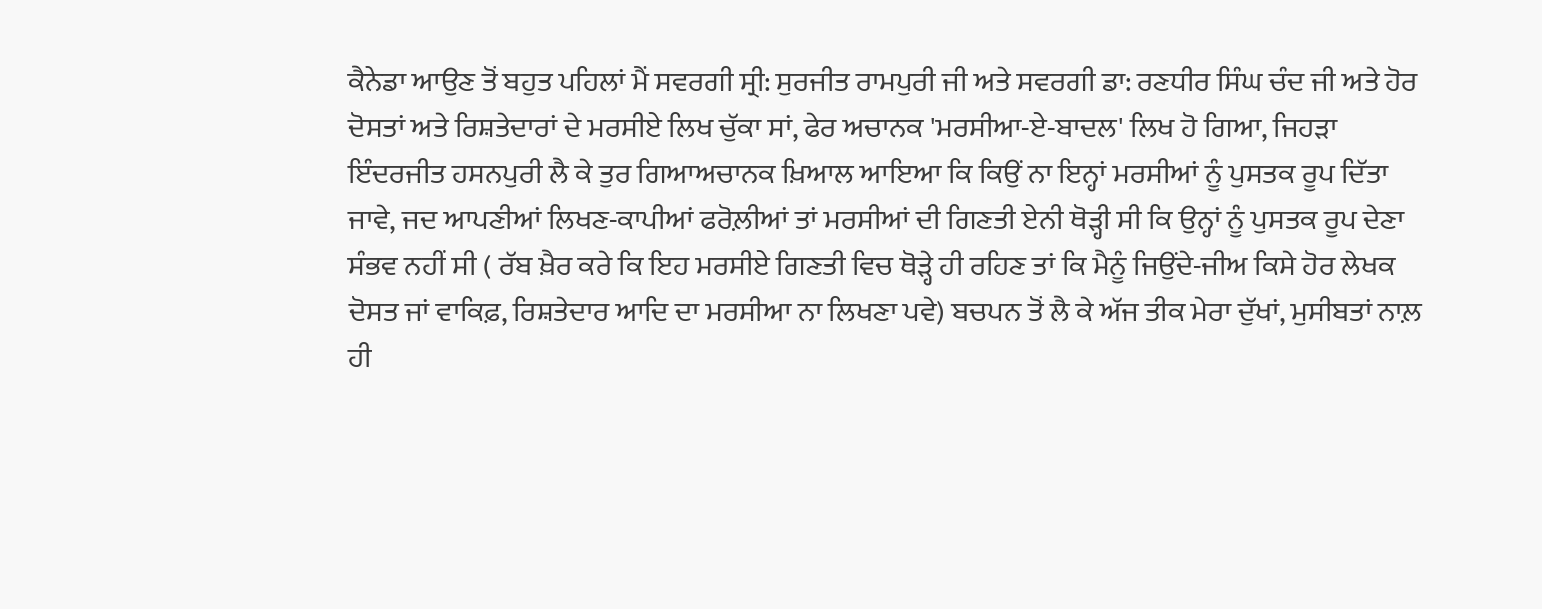ਕੈਨੇਡਾ ਆਉਣ ਤੋਂ ਬਹੁਤ ਪਹਿਲਾਂ ਮੈਂ ਸਵਰਗੀ ਸ੍ਰੀ: ਸੁਰਜੀਤ ਰਾਮਪੁਰੀ ਜੀ ਅਤੇ ਸਵਰਗੀ ਡਾ: ਰਣਧੀਰ ਸਿੰਘ ਚੰਦ ਜੀ ਅਤੇ ਹੋਰ ਦੋਸਤਾਂ ਅਤੇ ਰਿਸ਼ਤੇਦਾਰਾਂ ਦੇ ਮਰਸੀਏ ਲਿਖ ਚੁੱਕਾ ਸਾਂ, ਫੇਰ ਅਚਾਨਕ 'ਮਰਸੀਆ-ਏ-ਬਾਦਲ' ਲਿਖ ਹੋ ਗਿਆ, ਜਿਹੜਾ ਇੰਦਰਜੀਤ ਹਸਨਪੁਰੀ ਲੈ ਕੇ ਤੁਰ ਗਿਆਅਚਾਨਕ ਖ਼ਿਆਲ ਆਇਆ ਕਿ ਕਿਉਂ ਨਾ ਇਨ੍ਹਾਂ ਮਰਸੀਆਂ ਨੂੰ ਪੁਸਤਕ ਰੂਪ ਦਿੱਤਾ ਜਾਵੇ, ਜਦ ਆਪਣੀਆਂ ਲਿਖਣ-ਕਾਪੀਆਂ ਫਰੋਲ਼ੀਆਂ ਤਾਂ ਮਰਸੀਆਂ ਦੀ ਗਿਣਤੀ ਏਨੀ ਥੋੜ੍ਹੀ ਸੀ ਕਿ ਉਨ੍ਹਾਂ ਨੂੰ ਪੁਸਤਕ ਰੂਪ ਦੇਣਾ ਸੰਭਵ ਨਹੀਂ ਸੀ ( ਰੱਬ ਖ਼ੈਰ ਕਰੇ ਕਿ ਇਹ ਮਰਸੀਏ ਗਿਣਤੀ ਵਿਚ ਥੋੜ੍ਹੇ ਹੀ ਰਹਿਣ ਤਾਂ ਕਿ ਮੈਨੂੰ ਜਿਉਂਦੇ-ਜੀਅ ਕਿਸੇ ਹੋਰ ਲੇਖਕ ਦੋਸਤ ਜਾਂ ਵਾਕਿਫ਼, ਰਿਸ਼ਤੇਦਾਰ ਆਦਿ ਦਾ ਮਰਸੀਆ ਨਾ ਲਿਖਣਾ ਪਵੇ) ਬਚਪਨ ਤੋਂ ਲੈ ਕੇ ਅੱਜ ਤੀਕ ਮੇਰਾ ਦੁੱਖਾਂ, ਮੁਸੀਬਤਾਂ ਨਾਲ਼ ਹੀ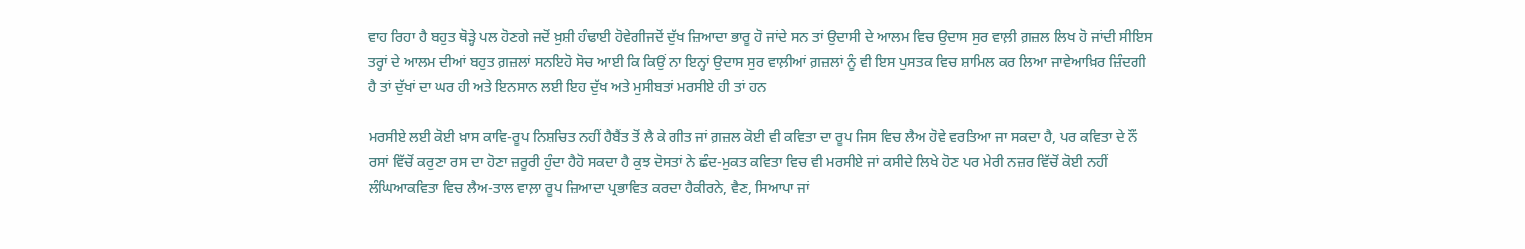ਵਾਹ ਰਿਹਾ ਹੈ ਬਹੁਤ ਥੋੜ੍ਹੇ ਪਲ ਹੋਣਗੇ ਜਦੋਂ ਖ਼ੁਸ਼ੀ ਹੰਢਾਈ ਹੋਵੇਗੀਜਦੋਂ ਦੁੱਖ ਜ਼ਿਆਦਾ ਭਾਰੂ ਹੋ ਜਾਂਦੇ ਸਨ ਤਾਂ ਉਦਾਸੀ ਦੇ ਆਲਮ ਵਿਚ ਉਦਾਸ ਸੁਰ ਵਾਲ਼ੀ ਗ਼ਜ਼ਲ ਲਿਖ ਹੋ ਜਾਂਦੀ ਸੀਇਸ ਤਰ੍ਹਾਂ ਦੇ ਆਲਮ ਦੀਆਂ ਬਹੁਤ ਗ਼ਜ਼ਲਾਂ ਸਨਇਹੋ ਸੋਚ ਆਈ ਕਿ ਕਿਉਂ ਨਾ ਇਨ੍ਹਾਂ ਉਦਾਸ ਸੁਰ ਵਾਲ਼ੀਆਂ ਗ਼ਜ਼ਲਾਂ ਨੂੰ ਵੀ ਇਸ ਪੁਸਤਕ ਵਿਚ ਸ਼ਾਮਿਲ ਕਰ ਲਿਆ ਜਾਵੇਆਖ਼ਿਰ ਜ਼ਿੰਦਗੀ ਹੈ ਤਾਂ ਦੁੱਖਾਂ ਦਾ ਘਰ ਹੀ ਅਤੇ ਇਨਸਾਨ ਲਈ ਇਹ ਦੁੱਖ ਅਤੇ ਮੁਸੀਬਤਾਂ ਮਰਸੀਏ ਹੀ ਤਾਂ ਹਨ

ਮਰਸੀਏ ਲਈ ਕੋਈ ਖ਼ਾਸ ਕਾਵਿ-ਰੂਪ ਨਿਸ਼ਚਿਤ ਨਹੀਂ ਹੈਬੈਂਤ ਤੋਂ ਲੈ ਕੇ ਗੀਤ ਜਾਂ ਗ਼ਜ਼ਲ ਕੋਈ ਵੀ ਕਵਿਤਾ ਦਾ ਰੂਪ ਜਿਸ ਵਿਚ ਲੈਅ ਹੋਵੇ ਵਰਤਿਆ ਜਾ ਸਕਦਾ ਹੈ, ਪਰ ਕਵਿਤਾ ਦੇ ਨੌਂ ਰਸਾਂ ਵਿੱਚੋਂ ਕਰੁਣਾ ਰਸ ਦਾ ਹੋਣਾ ਜ਼ਰੂਰੀ ਹੁੰਦਾ ਹੈਹੋ ਸਕਦਾ ਹੈ ਕੁਝ ਦੋਸਤਾਂ ਨੇ ਛੰਦ-ਮੁਕਤ ਕਵਿਤਾ ਵਿਚ ਵੀ ਮਰਸੀਏ ਜਾਂ ਕਸੀਦੇ ਲਿਖੇ ਹੋਣ ਪਰ ਮੇਰੀ ਨਜ਼ਰ ਵਿੱਚੋਂ ਕੋਈ ਨਹੀਂ ਲੰਘਿਆਕਵਿਤਾ ਵਿਚ ਲੈਅ-ਤਾਲ ਵਾਲ਼ਾ ਰੂਪ ਜ਼ਿਆਦਾ ਪ੍ਰਭਾਵਿਤ ਕਰਦਾ ਹੈਕੀਰਨੇ, ਵੈਣ, ਸਿਆਪਾ ਜਾਂ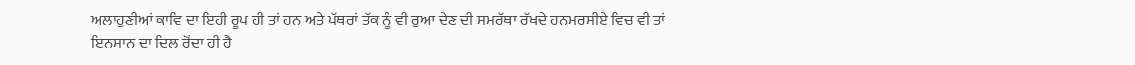ਅਲਾਹੁਣੀਆਂ ਕਾਵਿ ਦਾ ਇਹੀ ਰੂਪ ਹੀ ਤਾਂ ਹਨ ਅਤੇ ਪੱਥਰਾਂ ਤੱਕ ਨੂੰ ਵੀ ਰੁਆ ਦੇਣ ਦੀ ਸਮਰੱਥਾ ਰੱਖਦੇ ਹਨਮਰਸੀਏ ਵਿਚ ਵੀ ਤਾਂ ਇਨਸਾਨ ਦਾ ਦਿਲ ਰੋਂਦਾ ਹੀ ਹੈ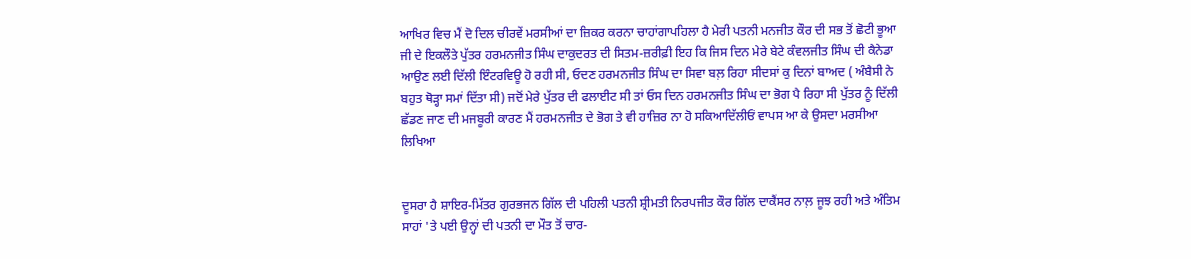ਆਖਿਰ ਵਿਚ ਮੈਂ ਦੋ ਦਿਲ ਚੀਰਵੇਂ ਮਰਸੀਆਂ ਦਾ ਜ਼ਿਕਰ ਕਰਨਾ ਚਾਹਾਂਗਾਪਹਿਲਾ ਹੈ ਮੇਰੀ ਪਤਨੀ ਮਨਜੀਤ ਕੌਰ ਦੀ ਸਭ ਤੋਂ ਛੋਟੀ ਭੂਆ ਜੀ ਦੇ ਇਕਲੌਤੇ ਪੁੱਤਰ ਹਰਮਨਜੀਤ ਸਿੰਘ ਦਾਕੁਦਰਤ ਦੀ ਸਿਤਮ-ਜ਼ਰੀਫ਼ੀ ਇਹ ਕਿ ਜਿਸ ਦਿਨ ਮੇਰੇ ਬੇਟੇ ਕੰਵਲਜੀਤ ਸਿੰਘ ਦੀ ਕੈਨੇਡਾ ਆਉਣ ਲਈ ਦਿੱਲੀ ਇੰਟਰਵਿਊ ਹੋ ਰਹੀ ਸੀ, ਓਦਣ ਹਰਮਨਜੀਤ ਸਿੰਘ ਦਾ ਸਿਵਾ ਬਲ਼ ਰਿਹਾ ਸੀਦਸਾਂ ਕੁ ਦਿਨਾਂ ਬਾਅਦ ( ਅੰਬੈਸੀ ਨੇ ਬਹੁਤ ਥੋੜ੍ਹਾ ਸਮਾਂ ਦਿੱਤਾ ਸੀ) ਜਦੋਂ ਮੇਰੇ ਪੁੱਤਰ ਦੀ ਫਲਾਈਟ ਸੀ ਤਾਂ ਓਸ ਦਿਨ ਹਰਮਨਜੀਤ ਸਿੰਘ ਦਾ ਭੋਗ ਪੈ ਰਿਹਾ ਸੀ ਪੁੱਤਰ ਨੂੰ ਦਿੱਲੀ ਛੱਡਣ ਜਾਣ ਦੀ ਮਜਬੂਰੀ ਕਾਰਣ ਮੈਂ ਹਰਮਨਜੀਤ ਦੇ ਭੋਗ ਤੇ ਵੀ ਹਾਜ਼ਿਰ ਨਾ ਹੋ ਸਕਿਆਦਿੱਲੀਓਂ ਵਾਪਸ ਆ ਕੇ ਉਸਦਾ ਮਰਸੀਆ ਲਿਖਿਆ


ਦੂਸਰਾ ਹੈ ਸ਼ਾਇਰ-ਮਿੱਤਰ ਗੁਰਭਜਨ ਗਿੱਲ ਦੀ ਪਹਿਲੀ ਪਤਨੀ ਸ਼੍ਰੀਮਤੀ ਨਿਰਪਜੀਤ ਕੌਰ ਗਿੱਲ ਦਾਕੈਂਸਰ ਨਾਲ਼ ਜੂਝ ਰਹੀ ਅਤੇ ਅੰਤਿਮ ਸਾਹਾਂ 'ਤੇ ਪਈ ਉਨ੍ਹਾਂ ਦੀ ਪਤਨੀ ਦਾ ਮੌਤ ਤੋਂ ਚਾਰ-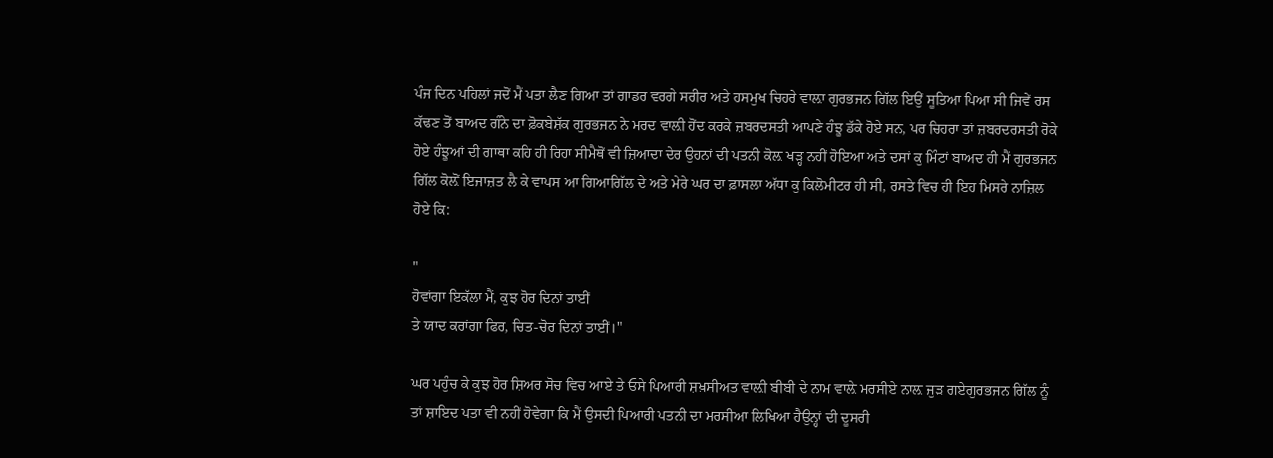ਪੰਜ ਦਿਨ ਪਹਿਲਾਂ ਜਦੋਂ ਮੈਂ ਪਤਾ ਲੈਣ ਗਿਆ ਤਾਂ ਗਾਡਰ ਵਰਗੇ ਸਰੀਰ ਅਤੇ ਹਸਮੁਖ ਚਿਹਰੇ ਵਾਲ਼ਾ ਗੁਰਭਜਨ ਗਿੱਲ ਇਉਂ ਸੂਤਿਆ ਪਿਆ ਸੀ ਜਿਵੇਂ ਰਸ ਕੱਢਣ ਤੋਂ ਬਾਅਦ ਗੰਨੇ ਦਾ ਫ਼ੋਕਬੇਸ਼ੱਕ ਗੁਰਭਜਨ ਨੇ ਮਰਦ ਵਾਲ਼ੀ ਹੋਂਦ ਕਰਕੇ ਜ਼ਬਰਦਸਤੀ ਆਪਣੇ ਹੰਝੂ ਡੱਕੇ ਹੋਏ ਸਨ, ਪਰ ਚਿਹਰਾ ਤਾਂ ਜ਼ਬਰਦਰਸਤੀ ਰੋਕੇ ਹੋਏ ਹੰਝੂਆਂ ਦੀ ਗਾਥਾ ਕਹਿ ਹੀ ਰਿਹਾ ਸੀਮੈਥੋਂ ਵੀ ਜ਼ਿਆਦਾ ਦੇਰ ਉਹਨਾਂ ਦੀ ਪਤਨੀ ਕੋਲ਼ ਖੜ੍ਹ ਨਹੀਂ ਹੋਇਆ ਅਤੇ ਦਸਾਂ ਕੁ ਮਿੰਟਾਂ ਬਾਅਦ ਹੀ ਮੈਂ ਗੁਰਭਜਨ ਗਿੱਲ ਕੋਲ਼ੋਂ ਇਜਾਜ਼ਤ ਲੈ ਕੇ ਵਾਪਸ ਆ ਗਿਆਗਿੱਲ ਦੇ ਅਤੇ ਮੇਰੇ ਘਰ ਦਾ ਫ਼ਾਸਲਾ ਅੱਧਾ ਕੁ ਕਿਲੋਮੀਟਰ ਹੀ ਸੀ, ਰਸਤੇ ਵਿਚ ਹੀ ਇਹ ਮਿਸਰੇ ਨਾਜ਼ਿਲ ਹੋਏ ਕਿ:

"
ਹੋਵਾਂਗਾ ਇਕੱਲਾ ਮੈਂ, ਕੁਝ ਹੋਰ ਦਿਨਾਂ ਤਾਈਂ
ਤੇ ਯਾਦ ਕਰਾਂਗਾ ਫਿਰ, ਚਿਤ-ਚੋਰ ਦਿਨਾਂ ਤਾਈਂ।"

ਘਰ ਪਹੁੰਚ ਕੇ ਕੁਝ ਹੋਰ ਸ਼ਿਅਰ ਸੋਚ ਵਿਚ ਆਏ ਤੇ ਓਸੇ ਪਿਆਰੀ ਸ਼ਖ਼ਸੀਅਤ ਵਾਲ਼ੀ ਬੀਬੀ ਦੇ ਨਾਮ ਵਾਲ਼ੇ ਮਰਸੀਏ ਨਾਲ਼ ਜੁੜ ਗਏਗੁਰਭਜਨ ਗਿੱਲ ਨੂੰ ਤਾਂ ਸ਼ਾਇਦ ਪਤਾ ਵੀ ਨਹੀਂ ਹੋਵੇਗਾ ਕਿ ਮੈਂ ਉਸਦੀ ਪਿਆਰੀ ਪਤਨੀ ਦਾ ਮਰਸੀਆ ਲਿਖਿਆ ਹੈਉਨ੍ਹਾਂ ਦੀ ਦੂਸਰੀ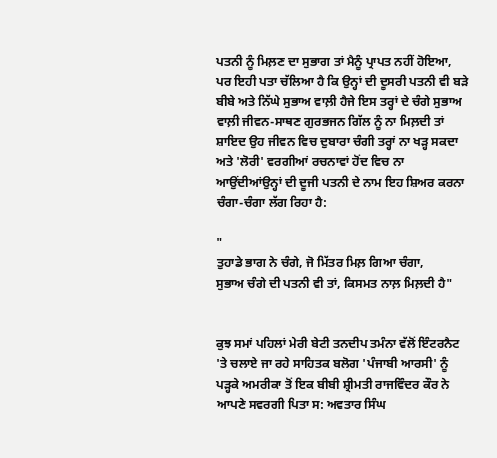ਪਤਨੀ ਨੂੰ ਮਿਲ਼ਣ ਦਾ ਸੁਭਾਗ ਤਾਂ ਮੈਨੂੰ ਪ੍ਰਾਪਤ ਨਹੀਂ ਹੋਇਆ, ਪਰ ਇਹੀ ਪਤਾ ਚੱਲਿਆ ਹੈ ਕਿ ਉਨ੍ਹਾਂ ਦੀ ਦੂਸਰੀ ਪਤਨੀ ਵੀ ਬੜੇ ਬੀਬੇ ਅਤੇ ਨਿੱਘੇ ਸੁਭਾਅ ਵਾਲ਼ੀ ਹੈਜੇ ਇਸ ਤਰ੍ਹਾਂ ਦੇ ਚੰਗੇ ਸੁਭਾਅ ਵਾਲ਼ੀ ਜੀਵਨ-ਸਾਥਣ ਗੁਰਭਜਨ ਗਿੱਲ ਨੂੰ ਨਾ ਮਿਲ਼ਦੀ ਤਾਂ ਸ਼ਾਇਦ ਉਹ ਜੀਵਨ ਵਿਚ ਦੁਬਾਰਾ ਚੰਗੀ ਤਰ੍ਹਾਂ ਨਾ ਖੜ੍ਹ ਸਕਦਾ ਅਤੇ 'ਲੋਰੀ' ਵਰਗੀਆਂ ਰਚਨਾਵਾਂ ਹੋਂਦ ਵਿਚ ਨਾ ਆਉਂਦੀਆਂਉਨ੍ਹਾਂ ਦੀ ਦੂਜੀ ਪਤਨੀ ਦੇ ਨਾਮ ਇਹ ਸ਼ਿਅਰ ਕਰਨਾ ਚੰਗਾ-ਚੰਗਾ ਲੱਗ ਰਿਹਾ ਹੈ:

"
ਤੁਹਾਡੇ ਭਾਗ ਨੇ ਚੰਗੇ, ਜੋ ਮਿੱਤਰ ਮਿਲ਼ ਗਿਆ ਚੰਗਾ,
ਸੁਭਾਅ ਚੰਗੇ ਦੀ ਪਤਨੀ ਵੀ ਤਾਂ, ਕਿਸਮਤ ਨਾਲ਼ ਮਿਲ਼ਦੀ ਹੈ"


ਕੁਝ ਸਮਾਂ ਪਹਿਲਾਂ ਮੇਰੀ ਬੇਟੀ ਤਨਦੀਪ ਤਮੰਨਾ ਵੱਲੋਂ ਇੰਟਰਨੈਟ 'ਤੇ ਚਲਾਏ ਜਾ ਰਹੇ ਸਾਹਿਤਕ ਬਲੋਗ 'ਪੰਜਾਬੀ ਆਰਸੀ' ਨੂੰ ਪੜ੍ਹਕੇ ਅਮਰੀਕਾ ਤੋਂ ਇਕ ਬੀਬੀ ਸ਼੍ਰੀਮਤੀ ਰਾਜਵਿੰਦਰ ਕੌਰ ਨੇ ਆਪਣੇ ਸਵਰਗੀ ਪਿਤਾ ਸ: ਅਵਤਾਰ ਸਿੰਘ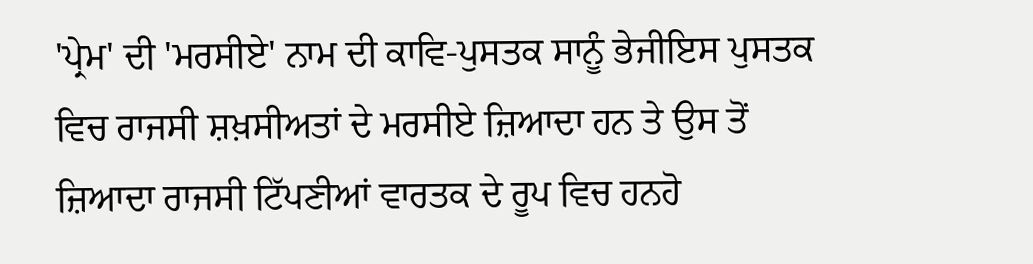'ਪ੍ਰੇਮ' ਦੀ 'ਮਰਸੀਏ' ਨਾਮ ਦੀ ਕਾਵਿ-ਪੁਸਤਕ ਸਾਨੂੰ ਭੇਜੀਇਸ ਪੁਸਤਕ ਵਿਚ ਰਾਜਸੀ ਸ਼ਖ਼ਸੀਅਤਾਂ ਦੇ ਮਰਸੀਏ ਜ਼ਿਆਦਾ ਹਨ ਤੇ ਉਸ ਤੋਂ ਜ਼ਿਆਦਾ ਰਾਜਸੀ ਟਿੱਪਣੀਆਂ ਵਾਰਤਕ ਦੇ ਰੂਪ ਵਿਚ ਹਨਹੋ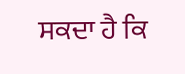ਸਕਦਾ ਹੈ ਕਿ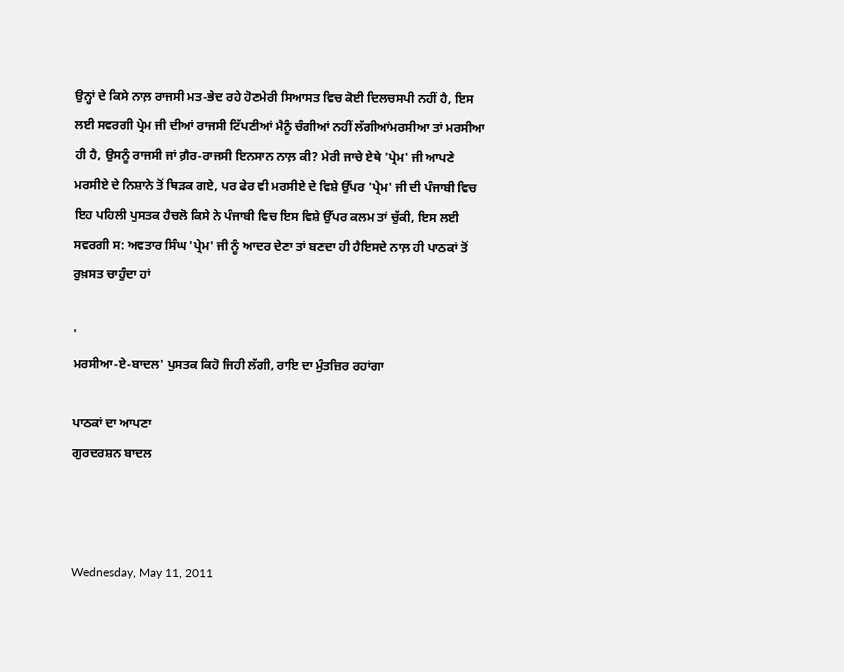ਉਨ੍ਹਾਂ ਦੇ ਕਿਸੇ ਨਾਲ਼ ਰਾਜਸੀ ਮਤ-ਭੇਦ ਰਹੇ ਹੋਣਮੇਰੀ ਸਿਆਸਤ ਵਿਚ ਕੋਈ ਦਿਲਚਸਪੀ ਨਹੀਂ ਹੈ, ਇਸ ਲਈ ਸਵਰਗੀ ਪ੍ਰੇਮ ਜੀ ਦੀਆਂ ਰਾਜਸੀ ਟਿੱਪਣੀਆਂ ਮੈਨੂੰ ਚੰਗੀਆਂ ਨਹੀਂ ਲੱਗੀਆਂਮਰਸੀਆ ਤਾਂ ਮਰਸੀਆ ਹੀ ਹੈ, ਉਸਨੂੰ ਰਾਜਸੀ ਜਾਂ ਗ਼ੈਰ-ਰਾਜਸੀ ਇਨਸਾਨ ਨਾਲ਼ ਕੀ? ਮੇਰੀ ਜਾਚੇ ਏਥੇ 'ਪ੍ਰੇਮ' ਜੀ ਆਪਣੇ ਮਰਸੀਏ ਦੇ ਨਿਸ਼ਾਨੇ ਤੋਂ ਥਿੜਕ ਗਏ, ਪਰ ਫੇਰ ਵੀ ਮਰਸੀਏ ਦੇ ਵਿਸ਼ੇ ਉੱਪਰ 'ਪ੍ਰੇਮ' ਜੀ ਦੀ ਪੰਜਾਬੀ ਵਿਚ ਇਹ ਪਹਿਲੀ ਪੁਸਤਕ ਹੈਚਲੋ ਕਿਸੇ ਨੇ ਪੰਜਾਬੀ ਵਿਚ ਇਸ ਵਿਸ਼ੇ ਉੱਪਰ ਕਲਮ ਤਾਂ ਚੁੱਕੀ, ਇਸ ਲਈ ਸਵਰਗੀ ਸ: ਅਵਤਾਰ ਸਿੰਘ 'ਪ੍ਰੇਮ' ਜੀ ਨੂੰ ਆਦਰ ਦੇਣਾ ਤਾਂ ਬਣਦਾ ਹੀ ਹੈਇਸਦੇ ਨਾਲ਼ ਹੀ ਪਾਠਕਾਂ ਤੋਂ ਰੁਖ਼ਸਤ ਚਾਹੁੰਦਾ ਹਾਂ

'
ਮਰਸੀਆ-ਏ-ਬਾਦਲ' ਪੁਸਤਕ ਕਿਹੋ ਜਿਹੀ ਲੱਗੀ, ਰਾਇ ਦਾ ਮੁੰਤਜ਼ਿਰ ਰਹਾਂਗਾ

ਪਾਠਕਾਂ ਦਾ ਆਪਣਾ
ਗੁਰਦਰਸ਼ਨ ਬਾਦਲ



Wednesday, May 11, 2011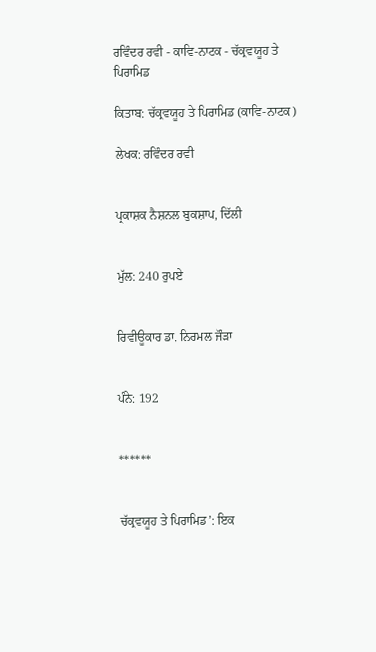ਰਵਿੰਦਰ ਰਵੀ - ਕਾਵਿ-ਨਾਟਕ - ਚੱਕ੍ਰਵਯੂਹ ਤੇ ਪਿਰਾਮਿਡ

ਕਿਤਾਬ: ਚੱਕ੍ਰਵਯੂਹ ਤੇ ਪਿਰਾਮਿਡ (ਕਾਵਿ-ਨਾਟਕ)

ਲੇਖਕ: ਰਵਿੰਦਰ ਰਵੀ


ਪ੍ਰਕਾਸ਼ਕ ਨੈਸ਼ਨਲ ਬੁਕਸ਼ਾਪ, ਦਿੱਲੀ


ਮੁੱਲ: 240 ਰੁਪਏ


ਰਿਵੀਊਕਾਰ ਡਾ. ਨਿਰਮਲ ਜੌੜਾ


ਪੰਨੇ: 192


******


ਚੱਕ੍ਰਵਯੂਹ ਤੇ ਪਿਰਾਮਿਡ’: ਇਕ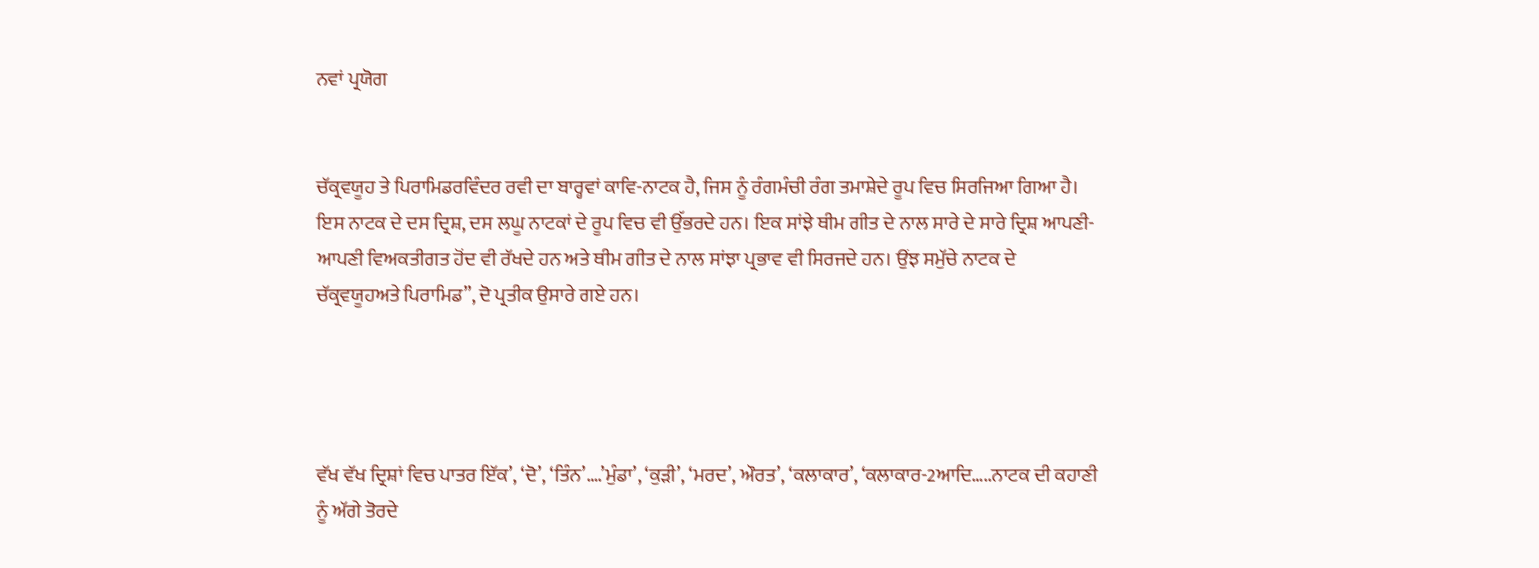ਨਵਾਂ ਪ੍ਰਯੋਗ


ਚੱਕ੍ਰਵਯੂਹ ਤੇ ਪਿਰਾਮਿਡਰਵਿੰਦਰ ਰਵੀ ਦਾ ਬਾਰ੍ਹਵਾਂ ਕਾਵਿ-ਨਾਟਕ ਹੈ, ਜਿਸ ਨੂੰ ਰੰਗਮੰਚੀ ਰੰਗ ਤਮਾਸ਼ੇਦੇ ਰੂਪ ਵਿਚ ਸਿਰਜਿਆ ਗਿਆ ਹੈ। ਇਸ ਨਾਟਕ ਦੇ ਦਸ ਦ੍ਰਿਸ਼, ਦਸ ਲਘੂ ਨਾਟਕਾਂ ਦੇ ਰੂਪ ਵਿਚ ਵੀ ਉੱਭਰਦੇ ਹਨ। ਇਕ ਸਾਂਝੇ ਥੀਮ ਗੀਤ ਦੇ ਨਾਲ ਸਾਰੇ ਦੇ ਸਾਰੇ ਦ੍ਰਿਸ਼ ਆਪਣੀ-ਆਪਣੀ ਵਿਅਕਤੀਗਤ ਹੋਂਦ ਵੀ ਰੱਖਦੇ ਹਨ ਅਤੇ ਥੀਮ ਗੀਤ ਦੇ ਨਾਲ ਸਾਂਝਾ ਪ੍ਰਭਾਵ ਵੀ ਸਿਰਜਦੇ ਹਨ। ਉਂਝ ਸਮੁੱਚੇ ਨਾਟਕ ਦੇ ਚੱਕ੍ਰਵਯੂਹਅਤੇ ਪਿਰਾਮਿਡ”, ਦੋ ਪ੍ਰਤੀਕ ਉਸਾਰੇ ਗਏ ਹਨ।




ਵੱਖ ਵੱਖ ਦ੍ਰਿਸ਼ਾਂ ਵਿਚ ਪਾਤਰ ਇੱਕ’, ‘ਦੋ’, ‘ਤਿੰਨ’….’ਮੁੰਡਾ’, ‘ਕੁੜੀ’, ‘ਮਰਦ’, ਔਰਤ’, ‘ਕਲਾਕਾਰ’, ‘ਕਲਾਕਾਰ-2ਆਦਿ…..ਨਾਟਕ ਦੀ ਕਹਾਣੀ ਨੂੰ ਅੱਗੇ ਤੋਰਦੇ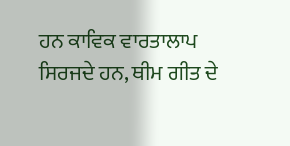ਹਨ ਕਾਵਿਕ ਵਾਰਤਾਲਾਪ ਸਿਰਜਦੇ ਹਨ, ਥੀਮ ਗੀਤ ਦੇ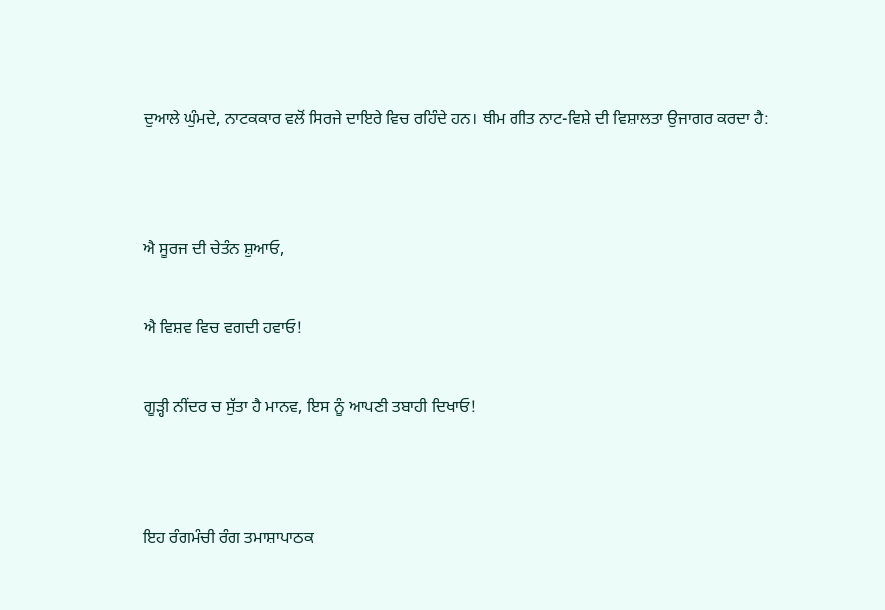ਦੁਆਲੇ ਘੁੰਮਦੇ, ਨਾਟਕਕਾਰ ਵਲੋਂ ਸਿਰਜੇ ਦਾਇਰੇ ਵਿਚ ਰਹਿੰਦੇ ਹਨ। ਥੀਮ ਗੀਤ ਨਾਟ-ਵਿਸ਼ੇ ਦੀ ਵਿਸ਼ਾਲਤਾ ਉਜਾਗਰ ਕਰਦਾ ਹੈ:




ਐ ਸੂਰਜ ਦੀ ਚੇਤੰਨ ਸ਼ੁਆਓ,


ਐ ਵਿਸ਼ਵ ਵਿਚ ਵਗਦੀ ਹਵਾਓ!


ਗੂੜ੍ਹੀ ਨੀਂਦਰ ਚ ਸੁੱਤਾ ਹੈ ਮਾਨਵ, ਇਸ ਨੂੰ ਆਪਣੀ ਤਬਾਹੀ ਦਿਖਾਓ!




ਇਹ ਰੰਗਮੰਚੀ ਰੰਗ ਤਮਾਸ਼ਾਪਾਠਕ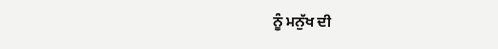ਨੂੰ ਮਨੁੱਖ ਦੀ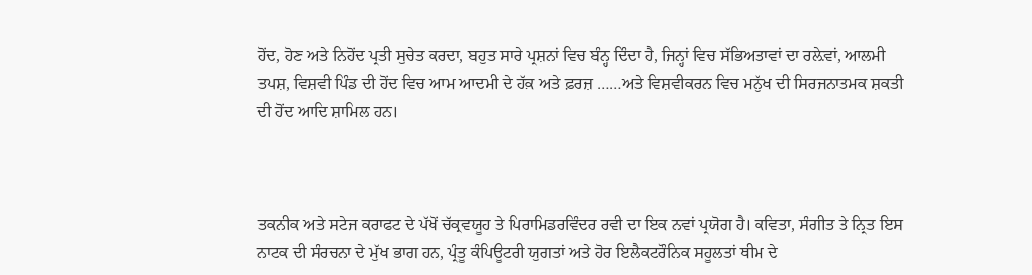ਹੋਂਦ, ਹੋਣ ਅਤੇ ਨਿਹੋਂਦ ਪ੍ਰਤੀ ਸੁਚੇਤ ਕਰਦਾ, ਬਹੁਤ ਸਾਰੇ ਪ੍ਰਸ਼ਨਾਂ ਵਿਚ ਬੰਨ੍ਹ ਦਿੰਦਾ ਹੈ, ਜਿਨ੍ਹਾਂ ਵਿਚ ਸੱਭਿਅਤਾਵਾਂ ਦਾ ਰਲ਼ੇਵਾਂ, ਆਲਮੀ ਤਪਸ਼, ਵਿਸ਼ਵੀ ਪਿੰਡ ਦੀ ਹੋਂਦ ਵਿਚ ਆਮ ਆਦਮੀ ਦੇ ਹੱਕ਼ ਅਤੇ ਫ਼ਰਜ਼ ……ਅਤੇ ਵਿਸ਼ਵੀਕਰਨ ਵਿਚ ਮਨੁੱਖ ਦੀ ਸਿਰਜਨਾਤਮਕ ਸ਼ਕਤੀ ਦੀ ਹੋਂਦ ਆਦਿ ਸ਼ਾਮਿਲ ਹਨ।



ਤਕਨੀਕ ਅਤੇ ਸਟੇਜ ਕਰਾਫਟ ਦੇ ਪੱਖੋਂ ਚੱਕ੍ਰਵਯੂਹ ਤੇ ਪਿਰਾਮਿਡਰਵਿੰਦਰ ਰਵੀ ਦਾ ਇਕ ਨਵਾਂ ਪ੍ਰਯੋਗ ਹੈ। ਕਵਿਤਾ, ਸੰਗੀਤ ਤੇ ਨ੍ਰਿਤ ਇਸ ਨਾਟਕ ਦੀ ਸੰਰਚਨਾ ਦੇ ਮੁੱਖ ਭਾਗ ਹਨ, ਪ੍ਰੰਤੂ ਕੰਪਿਊਟਰੀ ਯੁਗਤਾਂ ਅਤੇ ਹੋਰ ਇਲੈਕਟਰੌਨਿਕ ਸਹੂਲਤਾਂ ਥੀਮ ਦੇ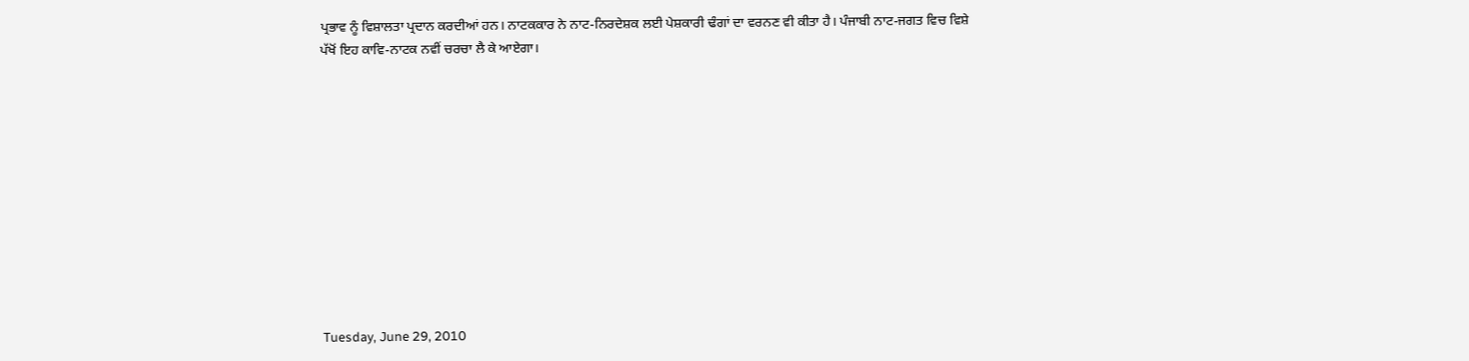ਪ੍ਰਭਾਵ ਨੂੰ ਵਿਸ਼ਾਲਤਾ ਪ੍ਰਦਾਨ ਕਰਦੀਆਂ ਹਨ। ਨਾਟਕਕਾਰ ਨੇ ਨਾਟ-ਨਿਰਦੇਸ਼ਕ ਲਈ ਪੇਸ਼ਕਾਰੀ ਢੰਗਾਂ ਦਾ ਵਰਨਣ ਵੀ ਕੀਤਾ ਹੈ। ਪੰਜਾਬੀ ਨਾਟ-ਜਗਤ ਵਿਚ ਵਿਸ਼ੇ ਪੱਖੋਂ ਇਹ ਕਾਵਿ-ਨਾਟਕ ਨਵੀਂ ਚਰਚਾ ਲੈ ਕੇ ਆਏਗਾ।











Tuesday, June 29, 2010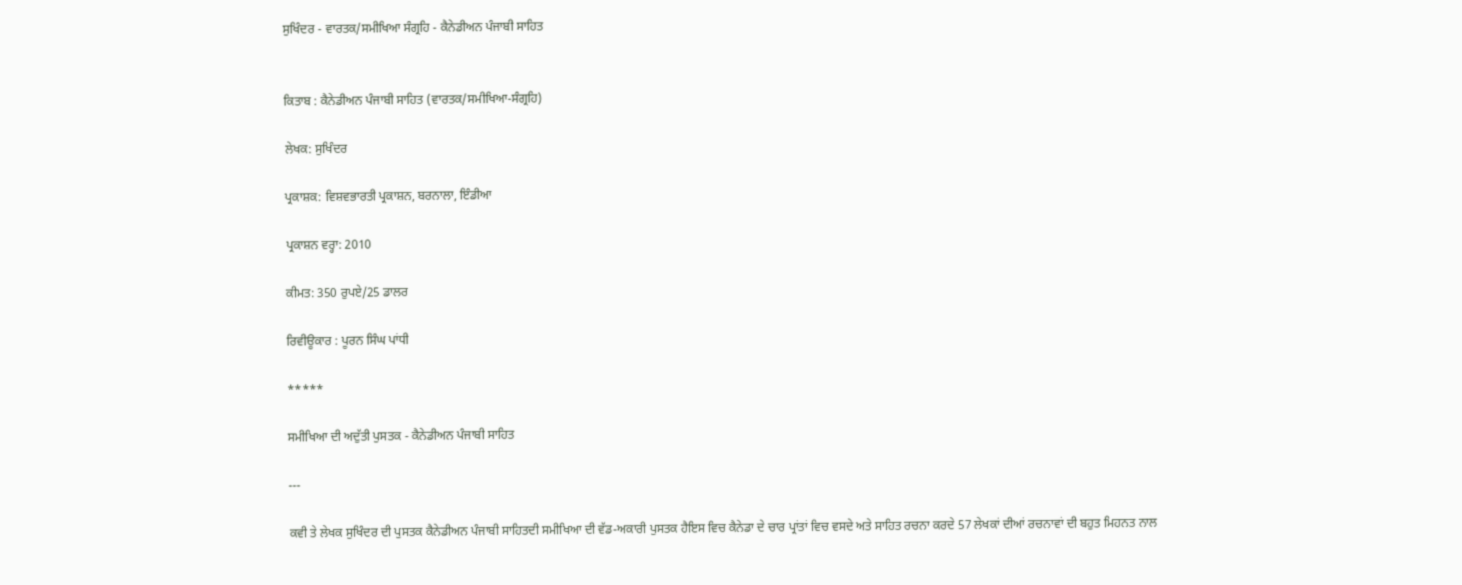ਸੁਖਿੰਦਰ - ਵਾਰਤਕ/ਸਮੀਖਿਆ ਸੰਗ੍ਰਹਿ - ਕੈਨੇਡੀਅਨ ਪੰਜਾਬੀ ਸਾਹਿਤ


ਕਿਤਾਬ : ਕੈਨੇਡੀਅਨ ਪੰਜਾਬੀ ਸਾਹਿਤ (ਵਾਰਤਕ/ਸਮੀਖਿਆ-ਸੰਗ੍ਰਹਿ)

ਲੇਖਕ: ਸੁਖਿੰਦਰ

ਪ੍ਰਕਾਸ਼ਕ: ਵਿਸ਼ਵਭਾਰਤੀ ਪ੍ਰਕਾਸ਼ਨ, ਬਰਨਾਲਾ, ਇੰਡੀਆ

ਪ੍ਰਕਾਸ਼ਨ ਵਰ੍ਹਾ: 2010

ਕੀਮਤ: 350 ਰੁਪਏ/25 ਡਾਲਰ

ਰਿਵੀਊਕਾਰ : ਪੂਰਨ ਸਿੰਘ ਪਾਂਧੀ

*****

ਸਮੀਖਿਆ ਦੀ ਅਦੁੱਤੀ ਪੁਸਤਕ - ਕੈਨੇਡੀਅਨ ਪੰਜਾਬੀ ਸਾਹਿਤ

---

ਕਵੀ ਤੇ ਲੇਖਕ ਸੁਖਿੰਦਰ ਦੀ ਪੁਸਤਕ ਕੈਨੇਡੀਅਨ ਪੰਜਾਬੀ ਸਾਹਿਤਦੀ ਸਮੀਖਿਆ ਦੀ ਵੱਡ-ਅਕਾਰੀ ਪੁਸਤਕ ਹੈਇਸ ਵਿਚ ਕੈਨੇਡਾ ਦੇ ਚਾਰ ਪ੍ਰਾਂਤਾਂ ਵਿਚ ਵਸਦੇ ਅਤੇ ਸਾਹਿਤ ਰਚਨਾ ਕਰਦੇ 57 ਲੇਖਕਾਂ ਦੀਆਂ ਰਚਨਾਵਾਂ ਦੀ ਬਹੁਤ ਮਿਹਨਤ ਨਾਲ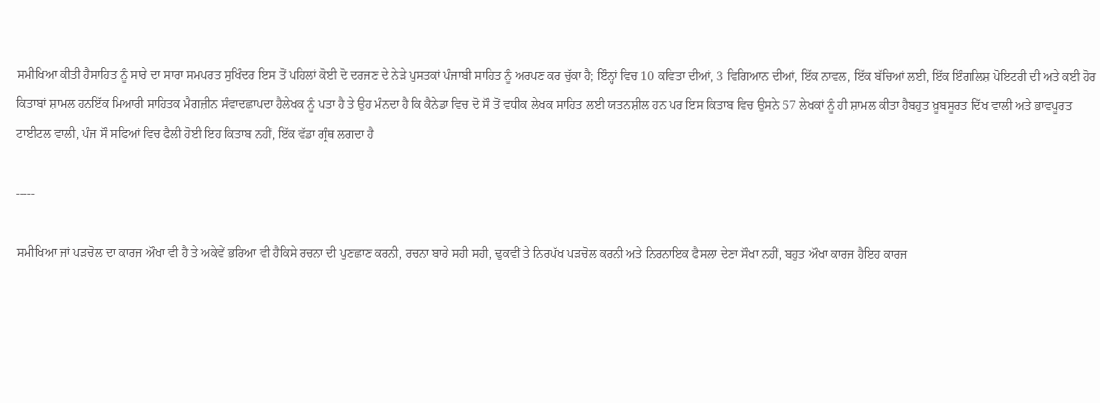ਸਮੀਖਿਆ ਕੀਤੀ ਹੈਸਾਹਿਤ ਨੂੰ ਸਾਰੇ ਦਾ ਸਾਰਾ ਸਮਪਰਤ ਸੁਖਿੰਦਰ ਇਸ ਤੋਂ ਪਹਿਲਾਂ ਕੋਈ ਦੋ ਦਰਜਣ ਦੇ ਨੇੜੇ ਪੁਸਤਕਾਂ ਪੰਜਾਬੀ ਸਾਹਿਤ ਨੂੰ ਅਰਪਣ ਕਰ ਚੁੱਕਾ ਹੈ; ਇੰਨ੍ਹਾਂ ਵਿਚ 10 ਕਵਿਤਾ ਦੀਆਂ, 3 ਵਿਗਿਆਨ ਦੀਆਂ, ਇੱਕ ਨਾਵਲ, ਇੱਕ ਬੱਚਿਆਂ ਲਈ, ਇੱਕ ਇੰਗਲਿਸ਼ ਪੋਇਟਰੀ ਦੀ ਅਤੇ ਕਈ ਹੋਰ ਕਿਤਾਬਾਂ ਸ਼ਾਮਲ ਹਨਇੱਕ ਮਿਆਰੀ ਸਾਹਿਤਕ ਮੈਗਜ਼ੀਨ ਸੰਵਾਦਛਾਪਦਾ ਹੈਲੇਖਕ ਨੂੰ ਪਤਾ ਹੈ ਤੇ ਉਹ ਮੰਨਦਾ ਹੈ ਕਿ ਕੈਨੇਡਾ ਵਿਚ ਦੋ ਸੌ ਤੋਂ ਵਧੀਕ ਲੇਖਕ ਸਾਹਿਤ ਲਈ ਯਤਨਸ਼ੀਲ ਹਨ ਪਰ ਇਸ ਕਿਤਾਬ ਵਿਚ ਉਸਨੇ 57 ਲੇਖਕਾਂ ਨੂੰ ਹੀ ਸ਼ਾਮਲ ਕੀਤਾ ਹੈਬਹੁਤ ਖ਼ੂਬਸੂਰਤ ਦਿੱਖ ਵਾਲੀ ਅਤੇ ਭਾਵਪੂਰਤ ਟਾਈਟਲ ਵਾਲੀ, ਪੰਜ ਸੌ ਸਫਿਆਂ ਵਿਚ ਫੈਲੀ ਹੋਈ ਇਹ ਕਿਤਾਬ ਨਹੀਂ, ਇੱਕ ਵੱਡਾ ਗ੍ਰੰਥ ਲਗਦਾ ਹੈ

-----

ਸਮੀਖਿਆ ਜਾਂ ਪੜਚੋਲ ਦਾ ਕਾਰਜ ਔਖਾ ਵੀ ਹੈ ਤੇ ਅਕੇਵੇਂ ਭਰਿਆ ਵੀ ਹੈਕਿਸੇ ਰਚਨਾ ਦੀ ਪੁਣਛਾਣ ਕਰਨੀ, ਰਚਨਾ ਬਾਰੇ ਸਹੀ ਸਹੀ, ਢੁਕਵੀਂ ਤੇ ਨਿਰਪੱਖ ਪੜਚੋਲ ਕਰਨੀ ਅਤੇ ਨਿਰਨਾਇਕ ਫੈਸਲਾ ਦੇਣਾ ਸੌਖਾ ਨਹੀਂ, ਬਹੁਤ ਔਖਾ ਕਾਰਜ ਹੈਇਹ ਕਾਰਜ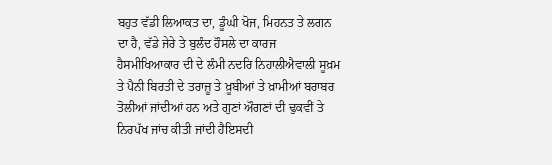ਬਹੁਤ ਵੱਡੀ ਲਿਆਕਤ ਦਾ, ਡੂੰਘੀ ਖੋਜ, ਮਿਹਨਤ ਤੇ ਲਗਨ ਦਾ ਹੈ, ਵੱਡੇ ਜੇਰੇ ਤੇ ਬੁਲੰਦ ਹੌਸਲੇ ਦਾ ਕਾਰਜ ਹੈਸਮੀਖਿਆਕਾਰ ਦੀ ਦੇ ਲੰਮੀ ਨਦਰਿ ਨਿਹਾਲੀਐਵਾਲੀ ਸੂਖ਼ਮ ਤੇ ਪੈਨੀ ਬਿਰਤੀ ਦੇ ਤਰਾਜ਼ੂ ਤੇ ਖ਼ੂਬੀਆਂ ਤੇ ਖ਼ਾਮੀਆਂ ਬਰਾਬਰ ਤੋਲੀਆਂ ਜਾਂਦੀਆਂ ਹਨ ਅਤੇ ਗੁਣਾਂ ਔਗਣਾਂ ਦੀ ਢੁਕਵੀਂ ਤੇ ਨਿਰਪੱਖ ਜਾਂਚ ਕੀਤੀ ਜਾਂਦੀ ਹੈਇਸਦੀ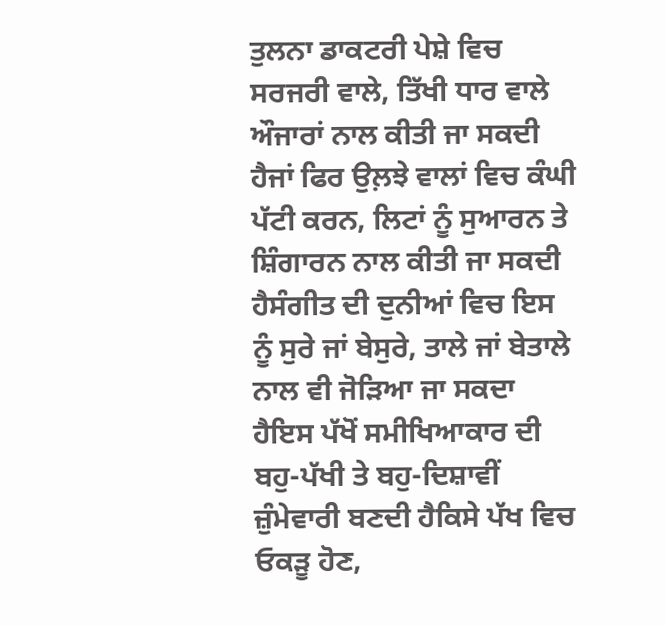ਤੁਲਨਾ ਡਾਕਟਰੀ ਪੇਸ਼ੇ ਵਿਚ ਸਰਜਰੀ ਵਾਲੇ, ਤਿੱਖੀ ਧਾਰ ਵਾਲੇ ਔਜਾਰਾਂ ਨਾਲ ਕੀਤੀ ਜਾ ਸਕਦੀ ਹੈਜਾਂ ਫਿਰ ਉਲ਼ਝੇ ਵਾਲਾਂ ਵਿਚ ਕੰਘੀ ਪੱਟੀ ਕਰਨ, ਲਿਟਾਂ ਨੂੰ ਸੁਆਰਨ ਤੇ ਸ਼ਿੰਗਾਰਨ ਨਾਲ ਕੀਤੀ ਜਾ ਸਕਦੀ ਹੈਸੰਗੀਤ ਦੀ ਦੁਨੀਆਂ ਵਿਚ ਇਸ ਨੂੰ ਸੁਰੇ ਜਾਂ ਬੇਸੁਰੇ, ਤਾਲੇ ਜਾਂ ਬੇਤਾਲੇ ਨਾਲ ਵੀ ਜੋੜਿਆ ਜਾ ਸਕਦਾ ਹੈਇਸ ਪੱਖੋਂ ਸਮੀਖਿਆਕਾਰ ਦੀ ਬਹੁ-ਪੱਖੀ ਤੇ ਬਹੁ-ਦਿਸ਼ਾਵੀਂ ਜ਼ੁੰਮੇਵਾਰੀ ਬਣਦੀ ਹੈਕਿਸੇ ਪੱਖ ਵਿਚ ਓਕੜੂ ਹੋਣ,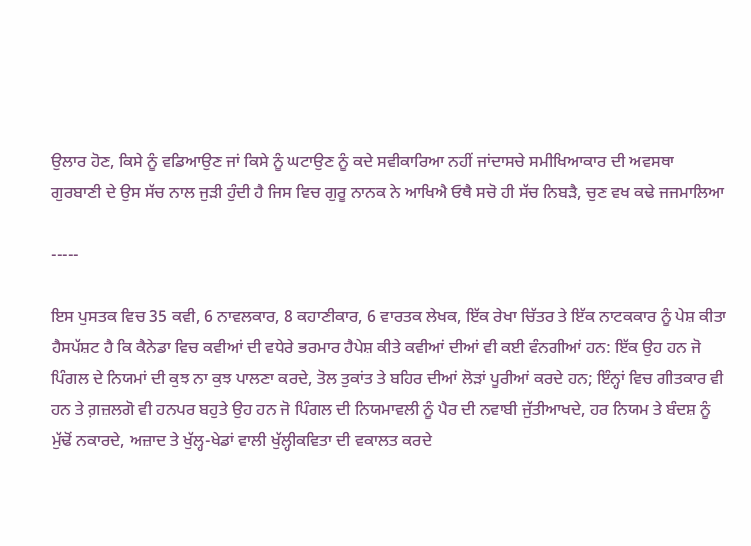ਉਲਾਰ ਹੋਣ, ਕਿਸੇ ਨੂੰ ਵਡਿਆਉਣ ਜਾਂ ਕਿਸੇ ਨੂੰ ਘਟਾਉਣ ਨੂੰ ਕਦੇ ਸਵੀਕਾਰਿਆ ਨਹੀਂ ਜਾਂਦਾਸਚੇ ਸਮੀਖਿਆਕਾਰ ਦੀ ਅਵਸਥਾ ਗੁਰਬਾਣੀ ਦੇ ਉਸ ਸੱਚ ਨਾਲ ਜੁੜੀ ਹੁੰਦੀ ਹੈ ਜਿਸ ਵਿਚ ਗੁਰੂ ਨਾਨਕ ਨੇ ਆਖਿਐ ਓਥੈ ਸਚੋ ਹੀ ਸੱਚ ਨਿਬੜੈ, ਚੁਣ ਵਖ ਕਢੇ ਜਜਮਾਲਿਆ

-----

ਇਸ ਪੁਸਤਕ ਵਿਚ 35 ਕਵੀ, 6 ਨਾਵਲਕਾਰ, 8 ਕਹਾਣੀਕਾਰ, 6 ਵਾਰਤਕ ਲੇਖਕ, ਇੱਕ ਰੇਖਾ ਚਿੱਤਰ ਤੇ ਇੱਕ ਨਾਟਕਕਾਰ ਨੂੰ ਪੇਸ਼ ਕੀਤਾ ਹੈਸਪੱਸ਼ਟ ਹੈ ਕਿ ਕੈਨੇਡਾ ਵਿਚ ਕਵੀਆਂ ਦੀ ਵਧੇਰੇ ਭਰਮਾਰ ਹੈਪੇਸ਼ ਕੀਤੇ ਕਵੀਆਂ ਦੀਆਂ ਵੀ ਕਈ ਵੰਨਗੀਆਂ ਹਨ: ਇੱਕ ਉਹ ਹਨ ਜੋ ਪਿੰਗਲ ਦੇ ਨਿਯਮਾਂ ਦੀ ਕੁਝ ਨਾ ਕੁਝ ਪਾਲਣਾ ਕਰਦੇ, ਤੋਲ ਤੁਕਾਂਤ ਤੇ ਬਹਿਰ ਦੀਆਂ ਲੋੜਾਂ ਪੂਰੀਆਂ ਕਰਦੇ ਹਨ; ਇੰਨ੍ਹਾਂ ਵਿਚ ਗੀਤਕਾਰ ਵੀ ਹਨ ਤੇ ਗ਼ਜ਼ਲਗੋ ਵੀ ਹਨਪਰ ਬਹੁਤੇ ਉਹ ਹਨ ਜੋ ਪਿੰਗਲ ਦੀ ਨਿਯਮਾਵਲੀ ਨੂੰ ਪੈਰ ਦੀ ਨਵਾਬੀ ਜੁੱਤੀਆਖਦੇ, ਹਰ ਨਿਯਮ ਤੇ ਬੰਦਸ਼ ਨੂੰ ਮੁੱਢੋਂ ਨਕਾਰਦੇ, ਅਜ਼ਾਦ ਤੇ ਖੁੱਲ੍ਹ-ਖੇਡਾਂ ਵਾਲੀ ਖੁੱਲ੍ਹੀਕਵਿਤਾ ਦੀ ਵਕਾਲਤ ਕਰਦੇ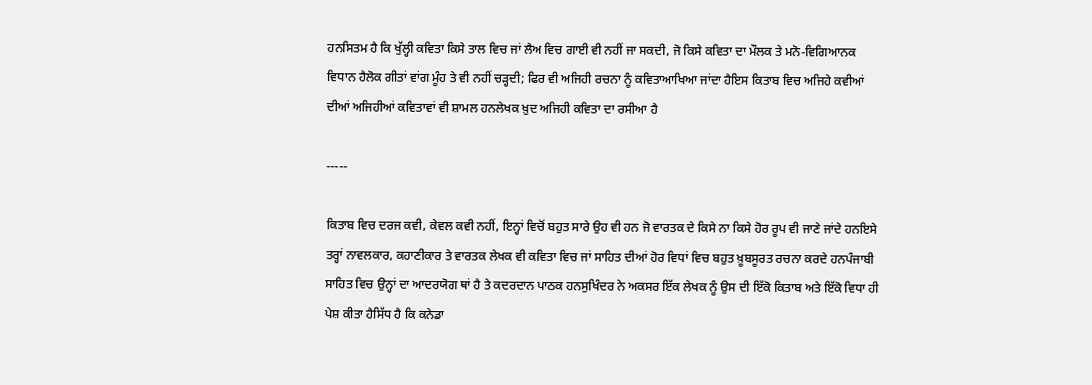ਹਨਸਿਤਮ ਹੈ ਕਿ ਖੁੱਲ੍ਹੀ ਕਵਿਤਾ ਕਿਸੇ ਤਾਲ ਵਿਚ ਜਾਂ ਲੈਅ ਵਿਚ ਗਾਈ ਵੀ ਨਹੀਂ ਜਾ ਸਕਦੀ, ਜੋ ਕਿਸੇ ਕਵਿਤਾ ਦਾ ਮੌਲਕ ਤੇ ਮਨੋ-ਵਿਗਿਆਨਕ ਵਿਧਾਨ ਹੈਲੋਕ ਗੀਤਾਂ ਵਾਂਗ ਮੂੰਹ ਤੇ ਵੀ ਨਹੀਂ ਚੜ੍ਹਦੀ; ਫਿਰ ਵੀ ਅਜਿਹੀ ਰਚਨਾ ਨੂੰ ਕਵਿਤਾਆਖਿਆ ਜਾਂਦਾ ਹੈਇਸ ਕਿਤਾਬ ਵਿਚ ਅਜਿਹੇ ਕਵੀਆਂ ਦੀਆਂ ਅਜਿਹੀਆਂ ਕਵਿਤਾਵਾਂ ਵੀ ਸ਼ਾਮਲ ਹਨਲੇਖਕ ਖ਼ੁਦ ਅਜਿਹੀ ਕਵਿਤਾ ਦਾ ਰਸੀਆ ਹੈ

-----

ਕਿਤਾਬ ਵਿਚ ਦਰਜ ਕਵੀ, ਕੇਵਲ ਕਵੀ ਨਹੀਂ, ਇਨ੍ਹਾਂ ਵਿਚੋਂ ਬਹੁਤ ਸਾਰੇ ਉਹ ਵੀ ਹਨ ਜੋ ਵਾਰਤਕ ਦੇ ਕਿਸੇ ਨਾ ਕਿਸੇ ਹੋਰ ਰੂਪ ਵੀ ਜਾਣੇ ਜਾਂਦੇ ਹਨਇਸੇ ਤਰ੍ਹਾਂ ਨਾਵਲਕਾਰ, ਕਹਾਣੀਕਾਰ ਤੇ ਵਾਰਤਕ ਲੇਖਕ ਵੀ ਕਵਿਤਾ ਵਿਚ ਜਾਂ ਸਾਹਿਤ ਦੀਆਂ ਹੋਰ ਵਿਧਾਂ ਵਿਚ ਬਹੁਤ ਖ਼ੂਬਸੂਰਤ ਰਚਨਾ ਕਰਦੇ ਹਨਪੰਜਾਬੀ ਸਾਹਿਤ ਵਿਚ ਉਨ੍ਹਾਂ ਦਾ ਆਦਰਯੋਗ ਥਾਂ ਹੈ ਤੇ ਕਦਰਦਾਨ ਪਾਠਕ ਹਨਸੁਖਿੰਦਰ ਨੇ ਅਕਸਰ ਇੱਕ ਲੇਖਕ ਨੂੰ ਉਸ ਦੀ ਇੱਕੋ ਕਿਤਾਬ ਅਤੇ ਇੱਕੋ ਵਿਧਾ ਹੀ ਪੇਸ਼ ਕੀਤਾ ਹੈਸਿੱਧ ਹੈ ਕਿ ਕਨੇਡਾ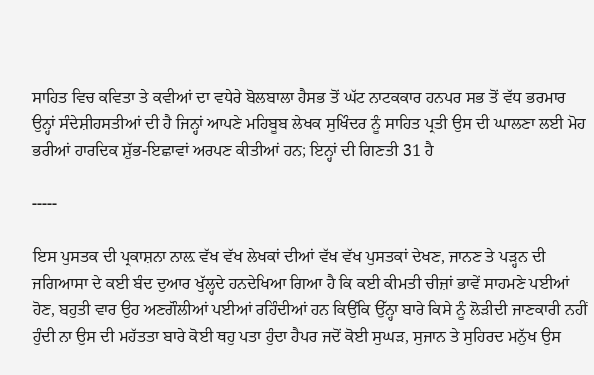ਸਾਹਿਤ ਵਿਚ ਕਵਿਤਾ ਤੇ ਕਵੀਆਂ ਦਾ ਵਧੇਰੇ ਬੋਲਬਾਲਾ ਹੈਸਭ ਤੋਂ ਘੱਟ ਨਾਟਕਕਾਰ ਹਨਪਰ ਸਭ ਤੋਂ ਵੱਧ ਭਰਮਾਰ ਉਨ੍ਹਾਂ ਸੰਦੇਸ਼ੀਹਸਤੀਆਂ ਦੀ ਹੈ ਜਿਨ੍ਹਾਂ ਆਪਣੇ ਮਹਿਬੂਬ ਲੇਖਕ ਸੁਖਿੰਦਰ ਨੂੰ ਸਾਹਿਤ ਪ੍ਰਤੀ ਉਸ ਦੀ ਘਾਲਣਾ ਲਈ ਮੋਹ ਭਰੀਆਂ ਹਾਰਦਿਕ ਸ਼ੁੱਭ-ਇਛਾਵਾਂ ਅਰਪਣ ਕੀਤੀਆਂ ਹਨ; ਇਨ੍ਹਾਂ ਦੀ ਗਿਣਤੀ 31 ਹੈ

-----

ਇਸ ਪੁਸਤਕ ਦੀ ਪ੍ਰਕਾਸ਼ਨਾ ਨਾਲ਼ ਵੱਖ ਵੱਖ ਲੇਖਕਾਂ ਦੀਆਂ ਵੱਖ ਵੱਖ ਪੁਸਤਕਾਂ ਦੇਖਣ, ਜਾਨਣ ਤੇ ਪੜ੍ਹਨ ਦੀ ਜਗਿਆਸਾ ਦੇ ਕਈ ਬੰਦ ਦੁਆਰ ਖੁੱਲ੍ਹਦੇ ਹਨਦੇਖਿਆ ਗਿਆ ਹੈ ਕਿ ਕਈ ਕੀਮਤੀ ਚੀਜ਼ਾਂ ਭਾਵੇਂ ਸਾਹਮਣੇ ਪਈਆਂ ਹੋਣ, ਬਹੁਤੀ ਵਾਰ ਉਹ ਅਣਗੌਲੀਆਂ ਪਈਆਂ ਰਹਿੰਦੀਆਂ ਹਨ ਕਿਉਂਕਿ ਉੱਨ੍ਹਾ ਬਾਰੇ ਕਿਸੇ ਨੂੰ ਲੋੜੀਦੀ ਜਾਣਕਾਰੀ ਨਹੀਂ ਹੁੰਦੀ ਨਾ ਉਸ ਦੀ ਮਹੱਤਤਾ ਬਾਰੇ ਕੋਈ ਥਹੁ ਪਤਾ ਹੁੰਦਾ ਹੈਪਰ ਜਦੋਂ ਕੋਈ ਸੁਘੜ, ਸੁਜਾਨ ਤੇ ਸੁਹਿਰਦ ਮਨੁੱਖ ਉਸ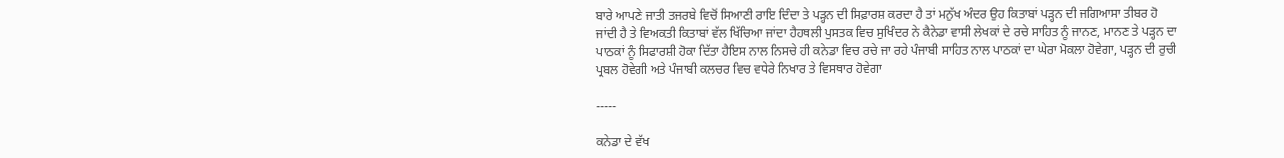ਬਾਰੇ ਆਪਣੇ ਜਾਤੀ ਤਜਰਬੇ ਵਿਚੋਂ ਸਿਆਣੀ ਰਾਇ ਦਿੰਦਾ ਤੇ ਪੜ੍ਹਨ ਦੀ ਸਿਫ਼ਾਰਸ਼ ਕਰਦਾ ਹੈ ਤਾਂ ਮਨੁੱਖ ਅੰਦਰ ਉਹ ਕਿਤਾਬਾਂ ਪੜ੍ਹਨ ਦੀ ਜਗਿਆਸਾ ਤੀਬਰ ਹੋ ਜਾਂਦੀ ਹੈ ਤੇ ਵਿਅਕਤੀ ਕਿਤਾਬਾਂ ਵੱਲ ਖਿੱਚਿਆ ਜਾਂਦਾ ਹੈਹਥਲੀ ਪੁਸਤਕ ਵਿਚ ਸੁਖਿੰਦਰ ਨੇ ਕੈਨੇਡਾ ਵਾਸੀ ਲੇਖਕਾਂ ਦੇ ਰਚੇ ਸਾਹਿਤ ਨੂੰ ਜਾਨਣ, ਮਾਨਣ ਤੇ ਪੜ੍ਹਨ ਦਾ ਪਾਠਕਾਂ ਨੂੰ ਸਿਫਾਰਸ਼ੀ ਹੋਕਾ ਦਿੱਤਾ ਹੈਇਸ ਨਾਲ ਨਿਸਚੇ ਹੀ ਕਨੇਡਾ ਵਿਚ ਰਚੇ ਜਾ ਰਹੇ ਪੰਜਾਬੀ ਸਾਹਿਤ ਨਾਲ ਪਾਠਕਾਂ ਦਾ ਘੇਰਾ ਮੋਕਲਾ ਹੋਵੇਗਾ, ਪੜ੍ਹਨ ਦੀ ਰੁਚੀ ਪ੍ਰਬਲ ਹੋਵੇਗੀ ਅਤੇ ਪੰਜਾਬੀ ਕਲਚਰ ਵਿਚ ਵਧੇਰੇ ਨਿਖਾਰ ਤੇ ਵਿਸਥਾਰ ਹੋਵੇਗਾ

-----

ਕਨੇਡਾ ਦੇ ਵੱਖ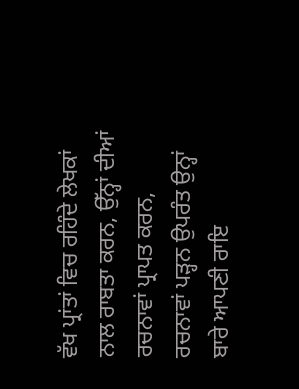ਵੱਖ ਪ੍ਰਾਂਤਾਂ ਵਿਚ ਰਹਿੰਦੇ ਲੇਖਕਾਂ ਨਾਲ ਰਾਬਤਾ ਕਰਨ, ਉੱਨ੍ਹਾਂ ਦੀਆਂ ਰਚਨਾਵਾਂ ਪ੍ਰਾਪਤ ਕਰਨ, ਰਚਨਾਵਾਂ ਪੜ੍ਹਨ ਉਪਰੰਤ ਉਨ੍ਹਾਂ ਬਾਰੇ ਆਪਣੀ ਰਾਇ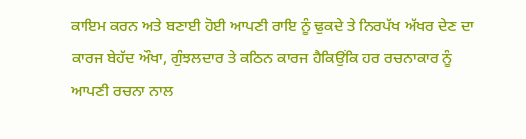ਕਾਇਮ ਕਰਨ ਅਤੇ ਬਣਾਈ ਹੋਈ ਆਪਣੀ ਰਾਇ ਨੂੰ ਢੁਕਦੇ ਤੇ ਨਿਰਪੱਖ ਅੱਖਰ ਦੇਣ ਦਾ ਕਾਰਜ ਬੇਹੱਦ ਔਖਾ, ਗੁੰਝਲਦਾਰ ਤੇ ਕਠਿਨ ਕਾਰਜ ਹੈਕਿਉਂਕਿ ਹਰ ਰਚਨਾਕਾਰ ਨੂੰ ਆਪਣੀ ਰਚਨਾ ਨਾਲ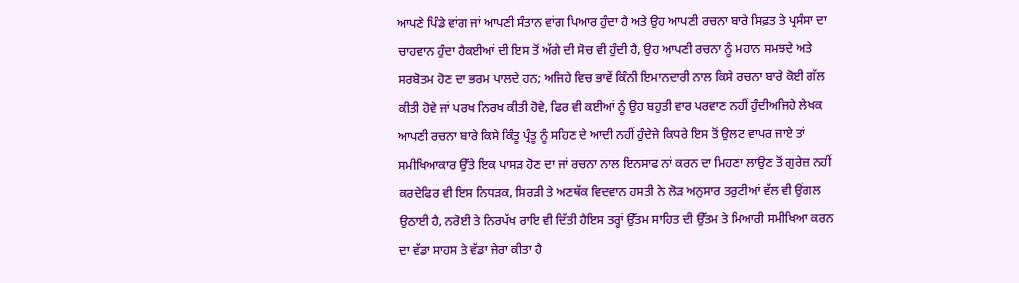ਆਪਣੇ ਪਿੰਡੇ ਵਾਂਗ ਜਾਂ ਆਪਣੀ ਸੰਤਾਨ ਵਾਂਗ ਪਿਆਰ ਹੁੰਦਾ ਹੈ ਅਤੇ ਉਹ ਆਪਣੀ ਰਚਨਾ ਬਾਰੇ ਸਿਫ਼ਤ ਤੇ ਪ੍ਰਸੰਸਾ ਦਾ ਚਾਹਵਾਨ ਹੁੰਦਾ ਹੈਕਈਆਂ ਦੀ ਇਸ ਤੋਂ ਅੱਗੇ ਦੀ ਸੋਚ ਵੀ ਹੁੰਦੀ ਹੈ, ਉਹ ਆਪਣੀ ਰਚਨਾ ਨੂੰ ਮਹਾਨ ਸਮਝਦੇ ਅਤੇ ਸਰਬੋਤਮ ਹੋਣ ਦਾ ਭਰਮ ਪਾਲਦੇ ਹਨ; ਅਜਿਹੇ ਵਿਚ ਭਾਵੇਂ ਕਿੰਨੀ ਇਮਾਨਦਾਰੀ ਨਾਲ ਕਿਸੇ ਰਚਨਾ ਬਾਰੇ ਕੋਈ ਗੱਲ ਕੀਤੀ ਹੋਵੇ ਜਾਂ ਪਰਖ ਨਿਰਖ ਕੀਤੀ ਹੋਵੇ, ਫਿਰ ਵੀ ਕਈਆਂ ਨੂੰ ਉਹ ਬਹੁਤੀ ਵਾਰ ਪਰਵਾਣ ਨਹੀਂ ਹੁੰਦੀਅਜਿਹੇ ਲੇਖਕ ਆਪਣੀ ਰਚਨਾ ਬਾਰੇ ਕਿਸੇ ਕਿੰਤੂ ਪ੍ਰੰਤੂ ਨੂੰ ਸਹਿਣ ਦੇ ਆਦੀ ਨਹੀਂ ਹੁੰਦੇਜੇ ਕਿਧਰੇ ਇਸ ਤੋਂ ਉਲਟ ਵਾਪਰ ਜਾਏ ਤਾਂ ਸਮੀਖਿਆਕਾਰ ਉੱਤੇ ਇਕ ਪਾਸੜ ਹੋਣ ਦਾ ਜਾਂ ਰਚਨਾ ਨਾਲ ਇਨਸਾਫ ਨਾਂ ਕਰਨ ਦਾ ਮਿਹਣਾ ਲਾਉਣ ਤੋਂ ਗੁਰੇਜ਼ ਨਹੀਂ ਕਰਦੇਫਿਰ ਵੀ ਇਸ ਨਿਧੜਕ, ਸਿਰੜੀ ਤੇ ਅਣਥੱਕ ਵਿਦਵਾਨ ਹਸਤੀ ਨੇ ਲੋੜ ਅਨੁਸਾਰ ਤਰੁਟੀਆਂ ਵੱਲ ਵੀ ਉਂਗਲ ਉਠਾਈ ਹੈ, ਨਰੋਈ ਤੇ ਨਿਰਪੱਖ ਰਾਇ ਵੀ ਦਿੱਤੀ ਹੈਇਸ ਤਰ੍ਹਾਂ ਉੱਤਮ ਸਾਹਿਤ ਦੀ ਉੱਤਮ ਤੇ ਮਿਆਰੀ ਸਮੀਖਿਆ ਕਰਨ ਦਾ ਵੱਡਾ ਸਾਹਸ ਤੇ ਵੱਡਾ ਜੇਰਾ ਕੀਤਾ ਹੈ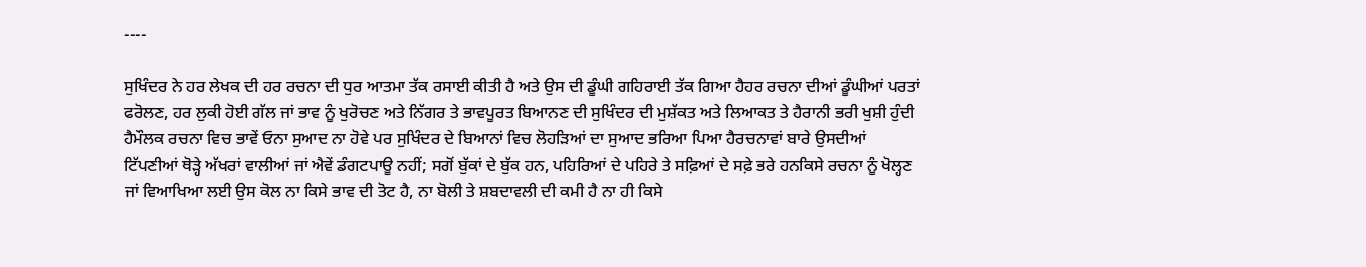----

ਸੁਖਿੰਦਰ ਨੇ ਹਰ ਲੇਖਕ ਦੀ ਹਰ ਰਚਨਾ ਦੀ ਧੁਰ ਆਤਮਾ ਤੱਕ ਰਸਾਈ ਕੀਤੀ ਹੈ ਅਤੇ ਉਸ ਦੀ ਡੂੰਘੀ ਗਹਿਰਾਈ ਤੱਕ ਗਿਆ ਹੈਹਰ ਰਚਨਾ ਦੀਆਂ ਡੂੰਘੀਆਂ ਪਰਤਾਂ ਫਰੋਲਣ, ਹਰ ਲੁਕੀ ਹੋਈ ਗੱਲ ਜਾਂ ਭਾਵ ਨੂੰ ਖੁਰੋਚਣ ਅਤੇ ਨਿੱਗਰ ਤੇ ਭਾਵਪੂਰਤ ਬਿਆਨਣ ਦੀ ਸੁਖਿੰਦਰ ਦੀ ਮੁਸ਼ੱਕਤ ਅਤੇ ਲਿਆਕਤ ਤੇ ਹੈਰਾਨੀ ਭਰੀ ਖੁਸ਼ੀ ਹੁੰਦੀ ਹੈਮੌਲਕ ਰਚਨਾ ਵਿਚ ਭਾਵੇਂ ਓਨਾ ਸੁਆਦ ਨਾ ਹੋਵੇ ਪਰ ਸੁਖਿੰਦਰ ਦੇ ਬਿਆਨਾਂ ਵਿਚ ਲੋਹੜਿਆਂ ਦਾ ਸੁਆਦ ਭਰਿਆ ਪਿਆ ਹੈਰਚਨਾਵਾਂ ਬਾਰੇ ਉਸਦੀਆਂ ਟਿੱਪਣੀਆਂ ਥੋੜ੍ਹੇ ਅੱਖਰਾਂ ਵਾਲੀਆਂ ਜਾਂ ਐਵੇਂ ਡੰਗਟਪਾਊ ਨਹੀਂ; ਸਗੋਂ ਬੁੱਕਾਂ ਦੇ ਬੁੱਕ ਹਨ, ਪਹਿਰਿਆਂ ਦੇ ਪਹਿਰੇ ਤੇ ਸਫ਼ਿਆਂ ਦੇ ਸਫ਼ੇ ਭਰੇ ਹਨਕਿਸੇ ਰਚਨਾ ਨੂੰ ਖੋਲ੍ਹਣ ਜਾਂ ਵਿਆਖਿਆ ਲਈ ਉਸ ਕੋਲ ਨਾ ਕਿਸੇ ਭਾਵ ਦੀ ਤੋਟ ਹੈ, ਨਾ ਬੋਲੀ ਤੇ ਸ਼ਬਦਾਵਲੀ ਦੀ ਕਮੀ ਹੈ ਨਾ ਹੀ ਕਿਸੇ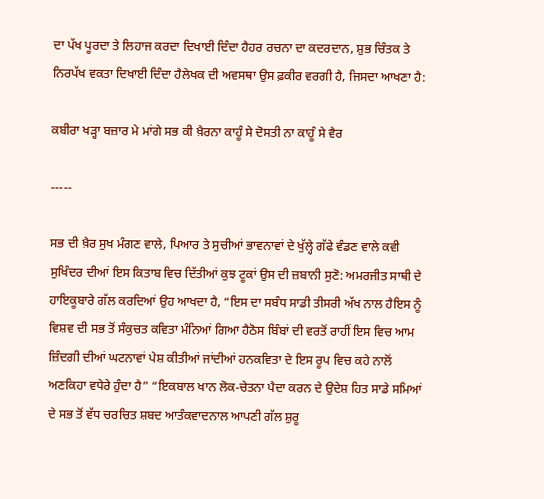ਦਾ ਪੱਖ ਪੂਰਦਾ ਤੇ ਲਿਹਾਜ ਕਰਦਾ ਦਿਖਾਈ ਦਿੰਦਾ ਹੈਹਰ ਰਚਨਾ ਦਾ ਕਦਰਦਾਨ, ਸ਼ੁਭ ਚਿੰਤਕ ਤੇ ਨਿਰਪੱਖ ਵਕਤਾ ਦਿਖਾਈ ਦਿੰਦਾ ਹੈਲੇਖਕ ਦੀ ਅਵਸਥਾ ਉਸ ਫ਼ਕੀਰ ਵਰਗੀ ਹੈ, ਜਿਸਦਾ ਆਖਣਾ ਹੈ:

ਕਬੀਰਾ ਖੜ੍ਹਾ ਬਜ਼ਾਰ ਮੇ ਮਾਂਗੇ ਸਭ ਕੀ ਖ਼ੈਰਨਾ ਕਾਹੂੰ ਸੇ ਦੋਸਤੀ ਨਾ ਕਾਹੂੰ ਸੇ ਵੈਰ

-----

ਸਭ ਦੀ ਖ਼ੈਰ ਸੁਖ ਮੰਗਣ ਵਾਲੇ, ਪਿਆਰ ਤੇ ਸੁਚੀਆਂ ਭਾਵਨਾਵਾਂ ਦੇ ਖੁੱਲ੍ਹੇ ਗੱਫੇ ਵੰਡਣ ਵਾਲੇ ਕਵੀ ਸੁਖਿੰਦਰ ਦੀਆਂ ਇਸ ਕਿਤਾਬ ਵਿਚ ਦਿੱਤੀਆਂ ਕੁਝ ਟੂਕਾਂ ਉਸ ਦੀ ਜ਼ਬਾਨੀ ਸੁਣੋ: ਅਮਰਜੀਤ ਸਾਥੀ ਦੇ ਹਾਇਕੂਬਾਰੇ ਗੱਲ ਕਰਦਿਆਂ ਉਹ ਆਖਦਾ ਹੈ, “ਇਸ ਦਾ ਸਬੰਧ ਸਾਡੀ ਤੀਸਰੀ ਅੱਖ ਨਾਲ ਹੈਇਸ ਨੂੰ ਵਿਸ਼ਵ ਦੀ ਸਭ ਤੋਂ ਸੰਕੁਚਤ ਕਵਿਤਾ ਮੰਨਿਆਂ ਗਿਆ ਹੈਠੋਸ ਬਿੰਬਾਂ ਦੀ ਵਰਤੋਂ ਰਾਹੀਂ ਇਸ ਵਿਚ ਆਮ ਜ਼ਿੰਦਗੀ ਦੀਆਂ ਘਟਨਾਵਾਂ ਪੇਸ਼ ਕੀਤੀਆਂ ਜਾਂਦੀਆਂ ਹਨਕਵਿਤਾ ਦੇ ਇਸ ਰੂਪ ਵਿਚ ਕਹੇ ਨਾਲੋਂ ਅਣਕਿਹਾ ਵਧੇਰੇ ਹੁੰਦਾ ਹੈ” “ਇਕਬਾਲ ਖਾਨ ਲੋਕ-ਚੇਤਨਾ ਪੈਦਾ ਕਰਨ ਦੇ ਉਦੇਸ਼ ਹਿਤ ਸਾਡੇ ਸਮਿਆਂ ਦੇ ਸਭ ਤੋਂ ਵੱਧ ਚਰਚਿਤ ਸ਼ਬਦ ਆਤੰਕਵਾਦਨਾਲ ਆਪਣੀ ਗੱਲ ਸ਼ੁਰੂ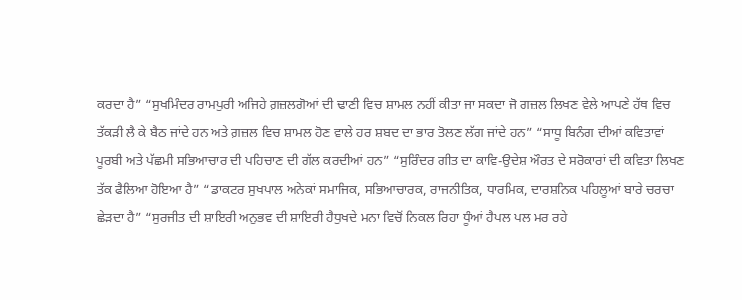ਕਰਦਾ ਹੈ” “ਸੁਖਮਿੰਦਰ ਰਾਮਪੁਰੀ ਅਜਿਹੇ ਗ਼ਜ਼ਲਗੋਆਂ ਦੀ ਢਾਣੀ ਵਿਚ ਸ਼ਾਮਲ ਨਹੀਂ ਕੀਤਾ ਜਾ ਸਕਦਾ ਜੋ ਗਜ਼ਲ ਲਿਖਣ ਵੇਲੇ ਆਪਣੇ ਹੱਥ ਵਿਚ ਤੱਕੜੀ ਲੈ ਕੇ ਬੈਠ ਜਾਂਦੇ ਹਨ ਅਤੇ ਗ਼ਜ਼ਲ ਵਿਚ ਸ਼ਾਮਲ ਹੋਣ ਵਾਲੇ ਹਰ ਸ਼ਬਦ ਦਾ ਭਾਰ ਤੋਲਣ ਲੱਗ ਜਾਂਦੇ ਹਨ” “ਸਾਧੂ ਬਿਨੰਗ ਦੀਆਂ ਕਵਿਤਾਵਾਂ ਪੂਰਬੀ ਅਤੇ ਪੱਛਮੀ ਸਭਿਆਚਾਰ ਦੀ ਪਹਿਚਾਣ ਦੀ ਗੱਲ ਕਰਦੀਆਂ ਹਨ” “ਸੁਰਿੰਦਰ ਗੀਤ ਦਾ ਕਾਵਿ-ਉਦੇਸ਼ ਔਰਤ ਦੇ ਸਰੋਕਾਰਾਂ ਦੀ ਕਵਿਤਾ ਲਿਖਣ ਤੱਕ ਫੈਲਿਆ ਹੋਇਆ ਹੈ” “ਡਾਕਟਰ ਸੁਖਪਾਲ ਅਨੇਕਾਂ ਸਮਾਜਿਕ, ਸਭਿਆਚਾਰਕ, ਰਾਜਨੀਤਿਕ, ਧਾਰਮਿਕ, ਦਾਰਸ਼ਨਿਕ ਪਹਿਲੂਆਂ ਬਾਰੇ ਚਰਚਾ ਛੇੜਦਾ ਹੈ” “ਸੁਰਜੀਤ ਦੀ ਸ਼ਾਇਰੀ ਅਨੁਭਵ ਦੀ ਸ਼ਾਇਰੀ ਹੈਧੁਖਦੇ ਮਨਾ ਵਿਚੋਂ ਨਿਕਲ ਰਿਹਾ ਧੂੰਆਂ ਹੈਪਲ ਪਲ ਮਰ ਰਹੇ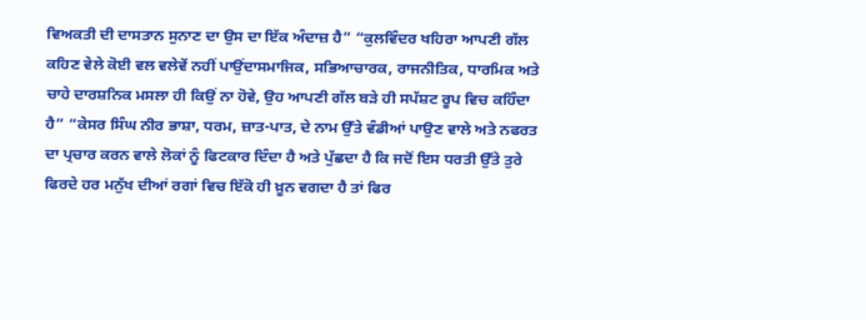ਵਿਅਕਤੀ ਦੀ ਦਾਸਤਾਨ ਸੁਨਾਣ ਦਾ ਉਸ ਦਾ ਇੱਕ ਅੰਦਾਜ਼ ਹੈ” “ਕੁਲਵਿੰਦਰ ਖਹਿਰਾ ਆਪਣੀ ਗੱਲ ਕਹਿਣ ਵੇਲੇ ਕੋਈ ਵਲ ਵਲੇਵੇਂ ਨਹੀਂ ਪਾਉਂਦਾਸਮਾਜਿਕ, ਸਭਿਆਚਾਰਕ, ਰਾਜਨੀਤਿਕ, ਧਾਰਮਿਕ ਅਤੇ ਚਾਹੇ ਦਾਰਸ਼ਨਿਕ ਮਸਲਾ ਹੀ ਕਿਉਂ ਨਾ ਹੋਵੇ, ਉਹ ਆਪਣੀ ਗੱਲ ਬੜੇ ਹੀ ਸਪੱਸ਼ਟ ਰੂਪ ਵਿਚ ਕਹਿੰਦਾ ਹੈ” “ਕੇਸਰ ਸਿੰਘ ਨੀਰ ਭਾਸ਼ਾ, ਧਰਮ, ਜ਼ਾਤ-ਪਾਤ, ਦੇ ਨਾਮ ਉੱਤੇ ਵੰਡੀਆਂ ਪਾਉਣ ਵਾਲੇ ਅਤੇ ਨਫਰਤ ਦਾ ਪ੍ਰਚਾਰ ਕਰਨ ਵਾਲੇ ਲੋਕਾਂ ਨੂੰ ਫਿਟਕਾਰ ਦਿੰਦਾ ਹੈ ਅਤੇ ਪੁੱਛਦਾ ਹੈ ਕਿ ਜਦੋਂ ਇਸ ਧਰਤੀ ਉੱਤੇ ਤੁਰੇ ਫਿਰਦੇ ਹਰ ਮਨੁੱਖ ਦੀਆਂ ਰਗਾਂ ਵਿਚ ਇੱਕੋ ਹੀ ਖ਼ੂਨ ਵਗਦਾ ਹੈ ਤਾਂ ਫਿਰ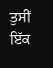ਤੁਸੀਂ ਇੱਕ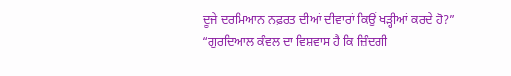ਦੂਜੇ ਦਰਮਿਆਨ ਨਫ਼ਰਤ ਦੀਆਂ ਦੀਵਾਰਾਂ ਕਿਉਂ ਖੜ੍ਹੀਆਂ ਕਰਦੇ ਹੋ?” “ਗੁਰਦਿਆਲ ਕੰਵਲ ਦਾ ਵਿਸ਼ਵਾਸ ਹੈ ਕਿ ਜ਼ਿੰਦਗੀ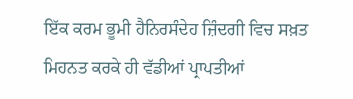ਇੱਕ ਕਰਮ ਭੂਮੀ ਹੈਨਿਰਸੰਦੇਹ ਜ਼ਿੰਦਗੀ ਵਿਚ ਸਖ਼ਤ ਮਿਹਨਤ ਕਰਕੇ ਹੀ ਵੱਡੀਆਂ ਪ੍ਰਾਪਤੀਆਂ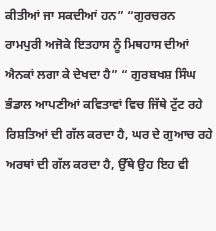ਕੀਤੀਆਂ ਜਾ ਸਕਦੀਆਂ ਹਨ” “ਗੁਰਚਰਨ ਰਾਮਪੁਰੀ ਅਜੋਕੇ ਇਤਹਾਸ ਨੂੰ ਮਿਥਹਾਸ ਦੀਆਂ ਐਨਕਾਂ ਲਗਾ ਕੇ ਦੇਖਦਾ ਹੈ” “ ਗੁਰਬਖਸ਼ ਸਿੰਘ ਭੰਡਾਲ ਆਪਣੀਆਂ ਕਵਿਤਾਵਾਂ ਵਿਚ ਜਿੱਥੇ ਟੁੱਟ ਰਹੇ ਰਿਸ਼ਤਿਆਂ ਦੀ ਗੱਲ ਕਰਦਾ ਹੈ, ਘਰ ਦੇ ਗੁਆਚ ਰਹੇ ਅਰਥਾਂ ਦੀ ਗੱਲ ਕਰਦਾ ਹੈ, ਉੱਥੇ ਉਹ ਇਹ ਵੀ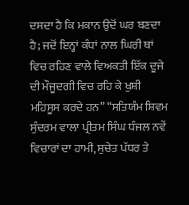ਦਸਦਾ ਹੈ ਕਿ ਮਕਾਨ ਉਦੋਂ ਘਰ ਬਣਦਾ ਹੈ; ਜਦੋਂ ਇਨ੍ਹਾਂ ਕੰਧਾਂ ਨਾਲ ਘਿਰੀ ਥਾਂ ਵਿਚ ਰਹਿਣ ਵਾਲੇ ਵਿਅਕਤੀ ਇੱਕ ਦੂਜੇ ਦੀ ਮੌਜੂਦਗੀ ਵਿਚ ਰਹਿ ਕੇ ਖੁਸ਼ੀ ਮਹਿਸੂਸ ਕਰਦੇ ਹਨ” “ਸਤਿਯੰਮ ਸ਼ਿਵਮ ਸੁੰਦਰਮ ਵਾਲਾ ਪ੍ਰੀਤਮ ਸਿੰਘ ਧੰਜਲ ਨਵੇਂ ਵਿਚਾਰਾਂ ਦਾ ਹਾਮੀ, ਸੁਚੇਤ ਪੱਧਰ ਤੇ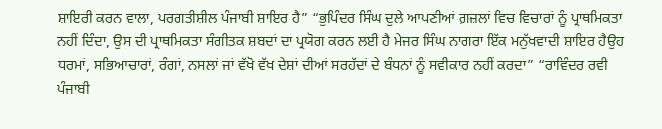ਸ਼ਾਇਰੀ ਕਰਨ ਵਾਲਾ, ਪਰਗਤੀਸ਼ੀਲ ਪੰਜਾਬੀ ਸ਼ਾਇਰ ਹੈ” “ਭੁਪਿੰਦਰ ਸਿੰਘ ਦੁਲੇ ਆਪਣੀਆਂ ਗ਼ਜ਼ਲਾਂ ਵਿਚ ਵਿਚਾਰਾਂ ਨੂੰ ਪ੍ਰਾਥਮਿਕਤਾ ਨਹੀਂ ਦਿੰਦਾ, ਉਸ ਦੀ ਪ੍ਰਾਥਮਿਕਤਾ ਸੰਗੀਤਕ ਸ਼ਬਦਾਂ ਦਾ ਪ੍ਰਯੋਗ ਕਰਨ ਲਈ ਹੈ ਮੇਜਰ ਸਿੰਘ ਨਾਗਰਾ ਇੱਕ ਮਨੁੱਖਵਾਦੀ ਸ਼ਾਇਰ ਹੈਉਹ ਧਰਮਾਂ, ਸਭਿਆਚਾਰਾਂ, ਰੰਗਾਂ, ਨਸਲਾਂ ਜਾਂ ਵੱਖੋ ਵੱਖ ਦੇਸ਼ਾਂ ਦੀਆਂ ਸਰਹੱਦਾਂ ਦੇ ਬੰਧਨਾਂ ਨੂੰ ਸਵੀਕਾਰ ਨਹੀਂ ਕਰਦਾ” “ਰਾਵਿੰਦਰ ਰਵੀ ਪੰਜਾਬੀ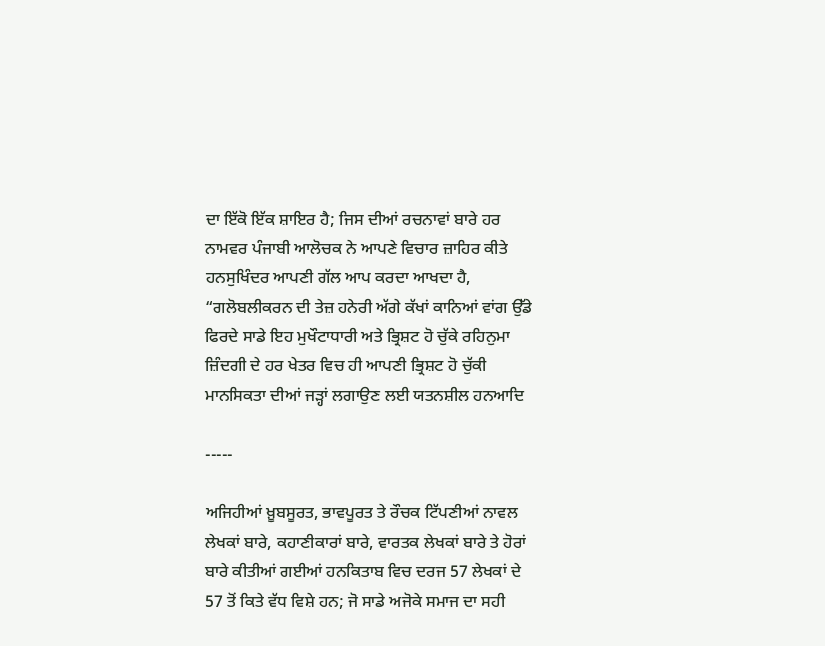ਦਾ ਇੱਕੋ ਇੱਕ ਸ਼ਾਇਰ ਹੈ; ਜਿਸ ਦੀਆਂ ਰਚਨਾਵਾਂ ਬਾਰੇ ਹਰ ਨਾਮਵਰ ਪੰਜਾਬੀ ਆਲੋਚਕ ਨੇ ਆਪਣੇ ਵਿਚਾਰ ਜ਼ਾਹਿਰ ਕੀਤੇ ਹਨਸੁਖਿੰਦਰ ਆਪਣੀ ਗੱਲ ਆਪ ਕਰਦਾ ਆਖਦਾ ਹੈ, “ਗਲੋਬਲੀਕਰਨ ਦੀ ਤੇਜ਼ ਹਨੇਰੀ ਅੱਗੇ ਕੱਖਾਂ ਕਾਨਿਆਂ ਵਾਂਗ ਉੱਡੇ ਫਿਰਦੇ ਸਾਡੇ ਇਹ ਮੁਖੌਟਾਧਾਰੀ ਅਤੇ ਭ੍ਰਿਸ਼ਟ ਹੋ ਚੁੱਕੇ ਰਹਿਨੁਮਾ ਜ਼ਿੰਦਗੀ ਦੇ ਹਰ ਖੇਤਰ ਵਿਚ ਹੀ ਆਪਣੀ ਭ੍ਰਿਸ਼ਟ ਹੋ ਚੁੱਕੀ ਮਾਨਸਿਕਤਾ ਦੀਆਂ ਜੜ੍ਹਾਂ ਲਗਾਉਣ ਲਈ ਯਤਨਸ਼ੀਲ ਹਨਆਦਿ

-----

ਅਜਿਹੀਆਂ ਖ਼ੂਬਸੂਰਤ, ਭਾਵਪੂਰਤ ਤੇ ਰੌਚਕ ਟਿੱਪਣੀਆਂ ਨਾਵਲ ਲੇਖਕਾਂ ਬਾਰੇ, ਕਹਾਣੀਕਾਰਾਂ ਬਾਰੇ, ਵਾਰਤਕ ਲੇਖਕਾਂ ਬਾਰੇ ਤੇ ਹੋਰਾਂ ਬਾਰੇ ਕੀਤੀਆਂ ਗਈਆਂ ਹਨਕਿਤਾਬ ਵਿਚ ਦਰਜ 57 ਲੇਖਕਾਂ ਦੇ 57 ਤੋਂ ਕਿਤੇ ਵੱਧ ਵਿਸ਼ੇ ਹਨ; ਜੋ ਸਾਡੇ ਅਜੋਕੇ ਸਮਾਜ ਦਾ ਸਹੀ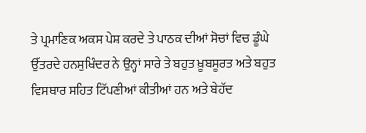ਤੇ ਪ੍ਰਮਾਣਿਕ ਅਕਸ ਪੇਸ਼ ਕਰਦੇ ਤੇ ਪਾਠਕ ਦੀਆਂ ਸੋਚਾਂ ਵਿਚ ਡੂੰਘੇ ਉੱਤਰਦੇ ਹਨਸੁਖਿੰਦਰ ਨੇ ਉਨ੍ਹਾਂ ਸਾਰੇ ਤੇ ਬਹੁਤ ਖ਼ੂਬਸੂਰਤ ਅਤੇ ਬਹੁਤ ਵਿਸਥਾਰ ਸਹਿਤ ਟਿੱਪਣੀਆਂ ਕੀਤੀਆਂ ਹਨ ਅਤੇ ਬੇਹੱਦ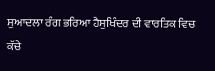ਸੁਆਦਲਾ ਰੰਗ ਭਰਿਆ ਹੈਸੁਖਿੰਦਰ ਦੀ ਵਾਰਤਿਕ ਵਿਚ ਕੱਚੇ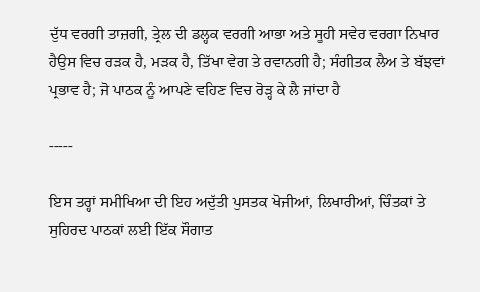ਦੁੱਧ ਵਰਗੀ ਤਾਜ਼ਗੀ, ਤ੍ਰੇਲ ਦੀ ਡਲ੍ਹਕ ਵਰਗੀ ਆਭਾ ਅਤੇ ਸੂਹੀ ਸਵੇਰ ਵਰਗਾ ਨਿਖਾਰ ਹੈਉਸ ਵਿਚ ਰੜਕ ਹੈ, ਮੜਕ ਹੈ, ਤਿੱਖਾ ਵੇਗ ਤੇ ਰਵਾਨਗੀ ਹੈ; ਸੰਗੀਤਕ ਲੈਅ ਤੇ ਬੱਝਵਾਂ ਪ੍ਰਭਾਵ ਹੈ; ਜੋ ਪਾਠਕ ਨੂੰ ਆਪਣੇ ਵਹਿਣ ਵਿਚ ਰੋੜ੍ਹ ਕੇ ਲੈ ਜਾਂਦਾ ਹੈ

-----

ਇਸ ਤਰ੍ਹਾਂ ਸਮੀਖਿਆ ਦੀ ਇਹ ਅਦੁੱਤੀ ਪੁਸਤਕ ਖੋਜੀਆਂ, ਲਿਖਾਰੀਆਂ, ਚਿੰਤਕਾਂ ਤੇ ਸੁਹਿਰਦ ਪਾਠਕਾਂ ਲਈ ਇੱਕ ਸੌਗਾਤ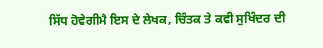ਸਿੱਧ ਹੋਵੇਗੀਮੈ ਇਸ ਦੇ ਲੇਖਕ, ਚਿੰਤਕ ਤੇ ਕਵੀ ਸੁਖਿੰਦਰ ਦੀ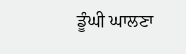ਡੂੰਘੀ ਘਾਲਣਾ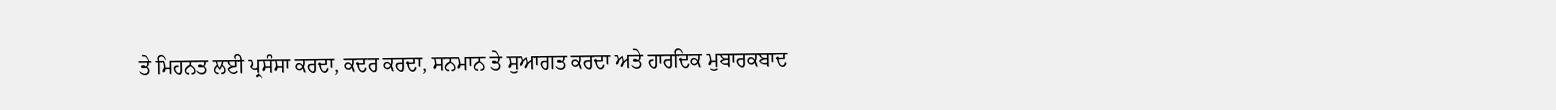ਤੇ ਮਿਹਨਤ ਲਈ ਪ੍ਰਸੰਸਾ ਕਰਦਾ, ਕਦਰ ਕਰਦਾ, ਸਨਮਾਨ ਤੇ ਸੁਆਗਤ ਕਰਦਾ ਅਤੇ ਹਾਰਦਿਕ ਮੁਬਾਰਕਬਾਦ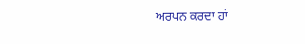ਅਰਪਨ ਕਰਦਾ ਹਾਂ